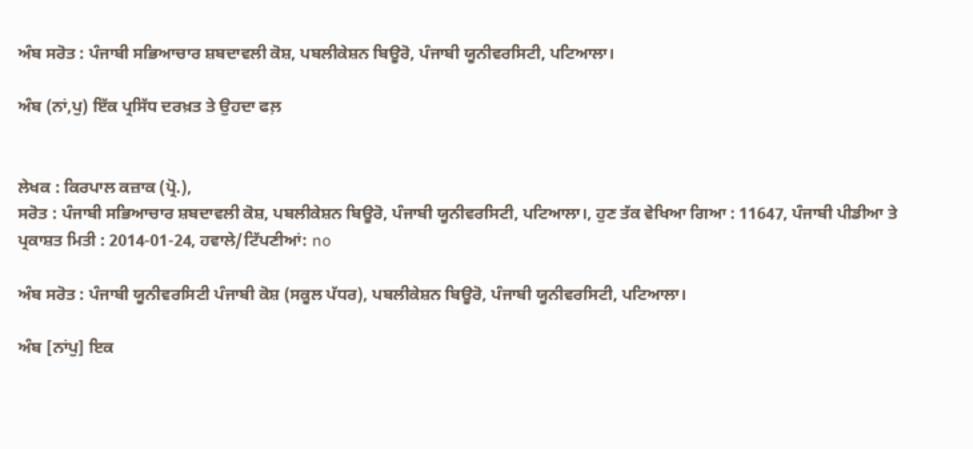ਅੰਬ ਸਰੋਤ : ਪੰਜਾਬੀ ਸਭਿਆਚਾਰ ਸ਼ਬਦਾਵਲੀ ਕੋਸ਼, ਪਬਲੀਕੇਸ਼ਨ ਬਿਊਰੋ, ਪੰਜਾਬੀ ਯੂਨੀਵਰਸਿਟੀ, ਪਟਿਆਲਾ।

ਅੰਬ (ਨਾਂ,ਪੁ) ਇੱਕ ਪ੍ਰਸਿੱਧ ਦਰਖ਼ਤ ਤੇ ਉਹਦਾ ਫਲ਼


ਲੇਖਕ : ਕਿਰਪਾਲ ਕਜ਼ਾਕ (ਪ੍ਰੋ.),
ਸਰੋਤ : ਪੰਜਾਬੀ ਸਭਿਆਚਾਰ ਸ਼ਬਦਾਵਲੀ ਕੋਸ਼, ਪਬਲੀਕੇਸ਼ਨ ਬਿਊਰੋ, ਪੰਜਾਬੀ ਯੂਨੀਵਰਸਿਟੀ, ਪਟਿਆਲਾ।, ਹੁਣ ਤੱਕ ਵੇਖਿਆ ਗਿਆ : 11647, ਪੰਜਾਬੀ ਪੀਡੀਆ ਤੇ ਪ੍ਰਕਾਸ਼ਤ ਮਿਤੀ : 2014-01-24, ਹਵਾਲੇ/ਟਿੱਪਣੀਆਂ: no

ਅੰਬ ਸਰੋਤ : ਪੰਜਾਬੀ ਯੂਨੀਵਰਸਿਟੀ ਪੰਜਾਬੀ ਕੋਸ਼ (ਸਕੂਲ ਪੱਧਰ), ਪਬਲੀਕੇਸ਼ਨ ਬਿਊਰੋ, ਪੰਜਾਬੀ ਯੂਨੀਵਰਸਿਟੀ, ਪਟਿਆਲਾ।

ਅੰਬ [ਨਾਂਪੁ] ਇਕ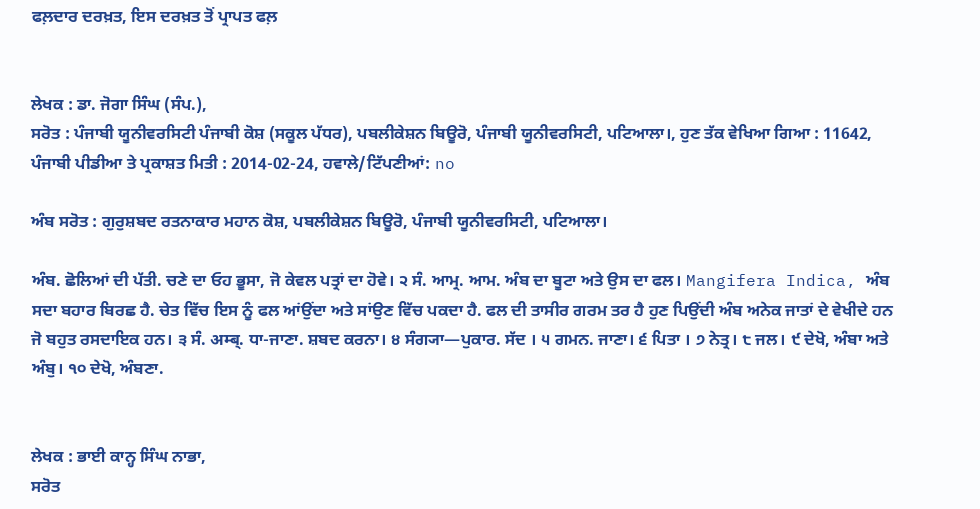ਫਲ਼ਦਾਰ ਦਰਖ਼ਤ, ਇਸ ਦਰਖ਼ਤ ਤੋਂ ਪ੍ਰਾਪਤ ਫਲ਼


ਲੇਖਕ : ਡਾ. ਜੋਗਾ ਸਿੰਘ (ਸੰਪ.),
ਸਰੋਤ : ਪੰਜਾਬੀ ਯੂਨੀਵਰਸਿਟੀ ਪੰਜਾਬੀ ਕੋਸ਼ (ਸਕੂਲ ਪੱਧਰ), ਪਬਲੀਕੇਸ਼ਨ ਬਿਊਰੋ, ਪੰਜਾਬੀ ਯੂਨੀਵਰਸਿਟੀ, ਪਟਿਆਲਾ।, ਹੁਣ ਤੱਕ ਵੇਖਿਆ ਗਿਆ : 11642, ਪੰਜਾਬੀ ਪੀਡੀਆ ਤੇ ਪ੍ਰਕਾਸ਼ਤ ਮਿਤੀ : 2014-02-24, ਹਵਾਲੇ/ਟਿੱਪਣੀਆਂ: no

ਅੰਬ ਸਰੋਤ : ਗੁਰੁਸ਼ਬਦ ਰਤਨਾਕਾਰ ਮਹਾਨ ਕੋਸ਼, ਪਬਲੀਕੇਸ਼ਨ ਬਿਊਰੋ, ਪੰਜਾਬੀ ਯੂਨੀਵਰਸਿਟੀ, ਪਟਿਆਲਾ।

ਅੰਬ. ਛੋਲਿਆਂ ਦੀ ਪੱਤੀ. ਚਣੇ ਦਾ ਓਹ ਭੂਸਾ, ਜੋ ਕੇਵਲ ਪਤ੍ਰਾਂ ਦਾ ਹੋਵੇ। ੨ ਸੰ. ਆਮ੍ਰ. ਆਮ. ਅੰਬ ਦਾ ਬੂਟਾ ਅਤੇ ਉਸ ਦਾ ਫਲ। Mangifera Indica, ਅੰਬ ਸਦਾ ਬਹਾਰ ਬਿਰਛ ਹੈ. ਚੇਤ ਵਿੱਚ ਇਸ ਨੂੰ ਫਲ ਆਂਉਂਦਾ ਅਤੇ ਸਾਂਉਣ ਵਿੱਚ ਪਕਦਾ ਹੈ. ਫਲ ਦੀ ਤਾਸੀਰ ਗਰਮ ਤਰ ਹੈ ਹੁਣ ਪਿਉਂਦੀ ਅੰਬ ਅਨੇਕ ਜਾਤਾਂ ਦੇ ਵੇਖੀਦੇ ਹਨ ਜੋ ਬਹੁਤ ਰਸਦਾਇਕ ਹਨ। ੩ ਸੰ. अम्ब्. ਧਾ-ਜਾਣਾ. ਸ਼ਬਦ ਕਰਨਾ। ੪ ਸੰਗ੍ਯਾ—ਪੁਕਾਰ. ਸੱਦ । ੫ ਗਮਨ. ਜਾਣਾ। ੬ ਪਿਤਾ । ੭ ਨੇਤ੍ਰ। ੮ ਜਲ। ੯ ਦੇਖੋ, ਅੰਬਾ ਅਤੇ ਅੰਬੁ। ੧੦ ਦੇਖੋ, ਅੰਬਣਾ.


ਲੇਖਕ : ਭਾਈ ਕਾਨ੍ਹ ਸਿੰਘ ਨਾਭਾ,
ਸਰੋਤ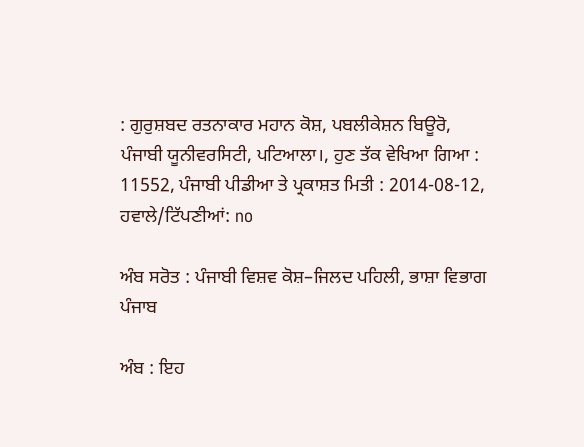: ਗੁਰੁਸ਼ਬਦ ਰਤਨਾਕਾਰ ਮਹਾਨ ਕੋਸ਼, ਪਬਲੀਕੇਸ਼ਨ ਬਿਊਰੋ, ਪੰਜਾਬੀ ਯੂਨੀਵਰਸਿਟੀ, ਪਟਿਆਲਾ।, ਹੁਣ ਤੱਕ ਵੇਖਿਆ ਗਿਆ : 11552, ਪੰਜਾਬੀ ਪੀਡੀਆ ਤੇ ਪ੍ਰਕਾਸ਼ਤ ਮਿਤੀ : 2014-08-12, ਹਵਾਲੇ/ਟਿੱਪਣੀਆਂ: no

ਅੰਬ ਸਰੋਤ : ਪੰਜਾਬੀ ਵਿਸ਼ਵ ਕੋਸ਼–ਜਿਲਦ ਪਹਿਲੀ, ਭਾਸ਼ਾ ਵਿਭਾਗ ਪੰਜਾਬ

ਅੰਬ : ਇਹ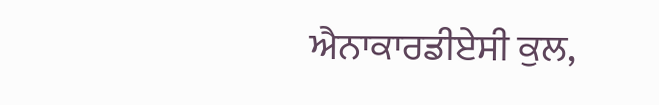ਐਨਾਕਾਰਡੀਏਸੀ ਕੁਲ,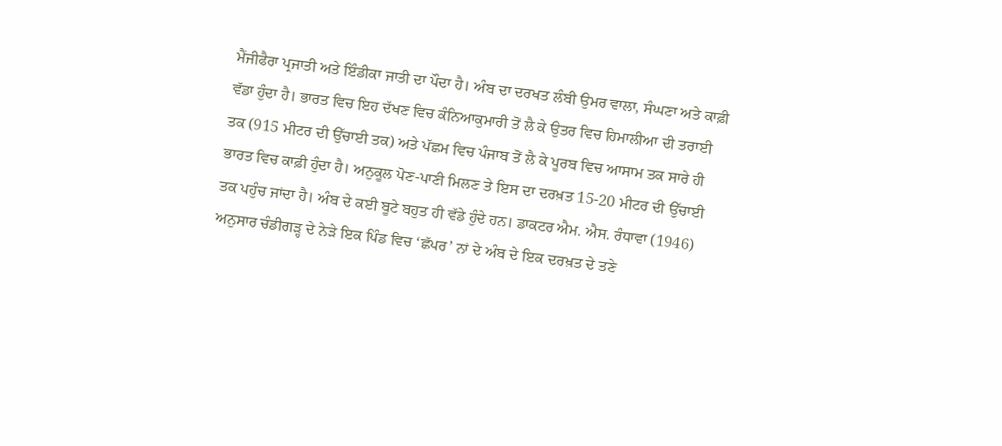ਮੈਂਜੀਫੈਰਾ ਪ੍ਰਜਾਤੀ ਅਤੇ ਇੰਡੀਕਾ ਜਾਤੀ ਦਾ ਪੌਦਾ ਹੈ। ਅੰਬ ਦਾ ਦਰਖਤ ਲੰਬੀ ਉਮਰ ਵਾਲਾ, ਸੰਘਣਾ ਅਤੇ ਕਾਫ਼ੀ ਵੱਡਾ ਹੁੰਦਾ ਹੈ। ਭਾਰਤ ਵਿਚ ਇਹ ਦੱਖਣ ਵਿਚ ਕੰਨਿਆਕੁਮਾਰੀ ਤੋਂ ਲੈ ਕੇ ਉਤਰ ਵਿਚ ਹਿਮਾਲੀਆ ਦੀ ਤਰਾਈ ਤਕ (915 ਮੀਟਰ ਦੀ ਉੱਚਾਈ ਤਕ) ਅਤੇ ਪੱਛਮ ਵਿਚ ਪੰਜਾਬ ਤੋਂ ਲੈ ਕੇ ਪੂਰਬ ਵਿਚ ਆਸਾਮ ਤਕ ਸਾਰੇ ਹੀ ਭਾਰਤ ਵਿਚ ਕਾਫ਼ੀ ਹੁੰਦਾ ਹੈ। ਅਨੁਕੂਲ ਪੋਣ-ਪਾਣੀ ਮਿਲਣ ਤੇ ਇਸ ਦਾ ਦਰਖ਼ਤ 15-20 ਮੀਟਰ ਦੀ ਉੱਚਾਈ ਤਕ ਪਹੁੰਚ ਜਾਂਦਾ ਹੈ। ਅੰਬ ਦੇ ਕਈ ਬੂਟੇ ਬਹੁਤ ਹੀ ਵੱਡੇ ਹੁੰਦੇ ਹਨ। ਡਾਕਟਰ ਐਮ. ਐਸ. ਰੰਧਾਵਾ (1946) ਅਨੁਸਾਰ ਚੰਡੀਗੜ੍ਹ ਦੇ ਨੇੜੇ ਇਕ ਪਿੰਡ ਵਿਚ ‘ਛੱਪਰ’ ਨਾਂ ਦੇ ਅੰਬ ਦੇ ਇਕ ਦਰਖ਼ਤ ਦੇ ਤਣੇ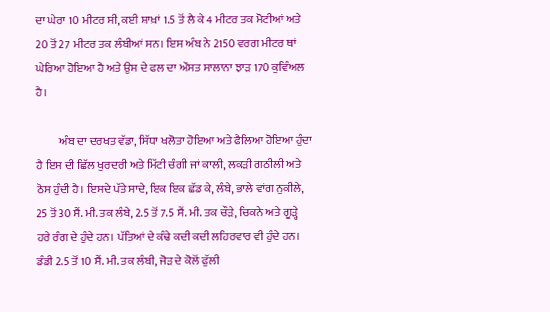ਦਾ ਘੇਰਾ 10 ਮੀਟਰ ਸੀ, ਕਈ ਸ਼ਾਖ਼ਾਂ 1.5 ਤੋਂ ਲੈ ਕੇ 4 ਮੀਟਰ ਤਕ ਮੋਟੀਆਂ ਅਤੇ 20 ਤੋਂ 27 ਮੀਟਰ ਤਕ ਲੰਬੀਆਂ ਸਨ। ਇਸ ਅੰਬ ਨੇ 2150 ਵਰਗ ਮੀਟਰ ਥਾਂ ਘੇਰਿਆ ਹੋਇਆ ਹੈ ਅਤੇ ਉਸ ਦੇ ਫਲ ਦਾ ਔਸਤ ਸਾਲਾਨਾ ਝਾੜ 170 ਕੁਵਿੰਅਲ ਹੈ।

          ਅੰਬ ਦਾ ਦਰਖਤ ਵੱਡਾ, ਸਿੱਧਾ ਖਲੋਤਾ ਹੋਇਆ ਅਤੇ ਫੈਲਿਆ ਹੋਇਆ ਹੁੰਦਾ ਹੈ ਇਸ ਦੀ ਛਿੱਲ ਖੁਰਦਰੀ ਅਤੇ ਮਿੱਟੀ ਚੰਗੀ ਜਾਂ ਕਾਲੀ, ਲਕੜੀ ਗਠੀਲੀ ਅਤੇ ਠੋਸ ਹੁੰਦੀ ਹੈ। ਇਸਦੇ ਪੱਤੇ ਸਾਦੇ, ਇਕ ਇਕ ਛੱਡ ਕੇ, ਲੰਬੇ, ਭਾਲੇ ਵਾਂਗ ਨੁਕੀਲੇ, 25 ਤੋਂ 30 ਸੈਂ. ਮੀ. ਤਕ ਲੰਬੇ, 2.5 ਤੋਂ 7.5 ਸੈਂ. ਮੀ. ਤਕ ਚੌੜੇ, ਚਿਕਨੇ ਅਤੇ ਗੂੜ੍ਹੇ ਹਰੇ ਰੰਗ ਦੇ ਹੁੰਦੇ ਹਨ। ਪੱਤਿਆਂ ਦੇ ਕੰਢੇ ਕਦੀ ਕਦੀ ਲਹਿਰਵਾਰ ਵੀ ਹੁੰਦੇ ਹਨ। ਡੰਡੀ 2.5 ਤੋਂ 10 ਸੈਂ. ਮੀ. ਤਕ ਲੰਬੀ, ਜੋੜ ਦੇ ਕੋਲੋਂ ਫੁੱਲੀ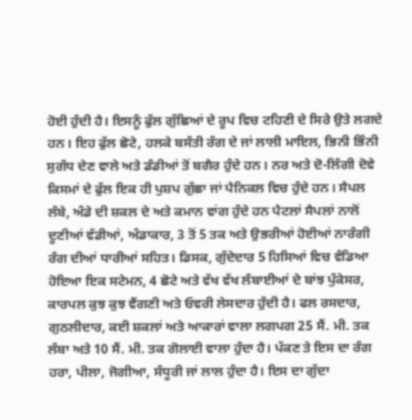ਹੋਈ ਹੁੰਦੀ ਹੈ। ਇਸਨੂੰ ਫੁੱਲ ਗੁੱਛਿਆਂ ਦੇ ਰੂਪ ਵਿਚ ਟਹਿਣੀ ਦੇ ਸਿਰੇ ਉਤੇ ਲਗਦੇ ਹਨ। ਇਹ ਫੁੱਲ ਛੋਟੇ, ਹਲਕੇ ਬਸੰਤੀ ਰੰਗ ਦੇ ਜਾਂ ਲਾਲੀ ਮਾਇਲ, ਭਿਨੀ ਭਿੰਨੀ ਸੁਗੰਧ ਦੇਣ ਵਾਲੇ ਅਤੇ ਡੰਡੀਆਂ ਤੋਂ ਬਗੈਰ ਹੁੰਦੇ ਹਨ। ਨਰ ਅਤੇ ਦੋ-ਲਿੰਗੀ ਦੋਵੇ ਕਿਸਮਾਂ ਦੇ ਫੁੱਲ ਇਕ ਹੀ ਪੁਸ਼ਪ ਗੁੱਛਾ ਜਾਂ ਪੈਨਿਕਲ ਵਿਚ ਹੁੰਦੇ ਹਨ। ਸੈਪਲ ਲੰਬੇ, ਅੰਡੇ ਦੀ ਸ਼ਕਲ ਦੇ ਅਤੇ ਕਮਾਨ ਵਾਂਗ ਹੁੰਦੇ ਹਨ ਪੈਟਲਾਂ ਸੈਪਲਾਂ ਨਾਲੋਂ ਦੂਣੀਆਂ ਵੱਡੀਆਂ, ਅੰਡਾਕਾਰ, 3 ਤੋਂ 5 ਤਕ ਅਤੇ ਉਭਰੀਆਂ ਹੋਈਆਂ ਨਾਰੰਗੀ ਰੰਗ ਦੀਆਂ ਧਾਰੀਆਂ ਸਹਿਤ। ਡਿਸਕ, ਗੁੱਦੇਦਾਰ 5 ਹਿਸਿਆਂ ਵਿਚ ਵੰਡਿਆ ਹੋਇਆ ਇਕ ਸਟੇਮਨ, 4 ਛੋਟੇ ਅਤੇ ਵੱਖ ਵੱਖ ਲੰਬਾਈਆਂ ਦੇ ਬਾਂਝ ਪੁੰਕੇਸਰ, ਕਾਰਪਲ ਕੁਝ ਕੁਝ ਵੈਂਗਣੀ ਅਤੇ ਓਵਰੀ ਲੇਸਦਾਰ ਹੁੰਦੀ ਹੈ। ਫਲ ਰਸਦਾਰ, ਗੁਠਲੀਦਾਰ, ਕਈ ਸ਼ਕਲਾਂ ਅਤੇ ਆਕਾਰਾਂ ਵਾਲਾ ਲਗਪਗ 25 ਸੈਂ. ਮੀ. ਤਕ ਲੰਬਾ ਅਤੇ 10 ਸੈਂ. ਮੀ. ਤਕ ਗੋਲਾਈ ਵਾਲਾ ਹੁੰਦਾ ਹੈ। ਪੱਕਣ ਤੇ ਇਸ ਦਾ ਰੰਗ ਹਰਾ, ਪੀਲਾ, ਜੋਗੀਆ, ਸੰਧੂਰੀ ਜਾਂ ਲਾਲ ਹੁੰਦਾ ਹੈ। ਇਸ ਦਾ ਗੁੱਦਾ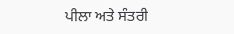ਪੀਲਾ ਅਤੇ ਸੰਤਰੀ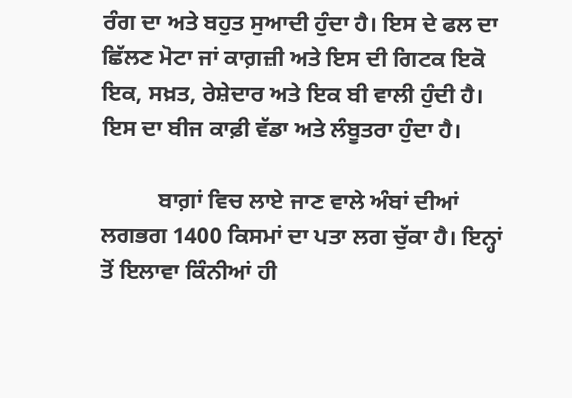ਰੰਗ ਦਾ ਅਤੇ ਬਹੁਤ ਸੁਆਦੀ ਹੁੰਦਾ ਹੈ। ਇਸ ਦੇ ਫਲ ਦਾ ਛਿੱਲਣ ਮੋਟਾ ਜਾਂ ਕਾਗ਼ਜ਼ੀ ਅਤੇ ਇਸ ਦੀ ਗਿਟਕ ਇਕੋ ਇਕ, ਸਖ਼ਤ, ਰੇਸ਼ੇਦਾਰ ਅਤੇ ਇਕ ਬੀ ਵਾਲੀ ਹੁੰਦੀ ਹੈ। ਇਸ ਦਾ ਬੀਜ ਕਾਫ਼ੀ ਵੱਡਾ ਅਤੇ ਲੰਬੂਤਰਾ ਹੁੰਦਾ ਹੈ।

          ਬਾਗ਼ਾਂ ਵਿਚ ਲਾਏ ਜਾਣ ਵਾਲੇ ਅੰਬਾਂ ਦੀਆਂ ਲਗਭਗ 1400 ਕਿਸਮਾਂ ਦਾ ਪਤਾ ਲਗ ਚੁੱਕਾ ਹੈ। ਇਨ੍ਹਾਂ ਤੋਂ ਇਲਾਵਾ ਕਿੰਨੀਆਂ ਹੀ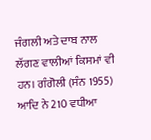ਜੰਗਲੀ ਅਤੇ ਦਾਬ ਨਾਲ ਲੱਗਣ ਵਾਲੀਆਂ ਕਿਸਮਾਂ ਵੀ ਹਨ। ਗੰਗੋਲੀ (ਸੰਨ 1955) ਆਦਿ ਨੇ 210 ਵਧੀਆ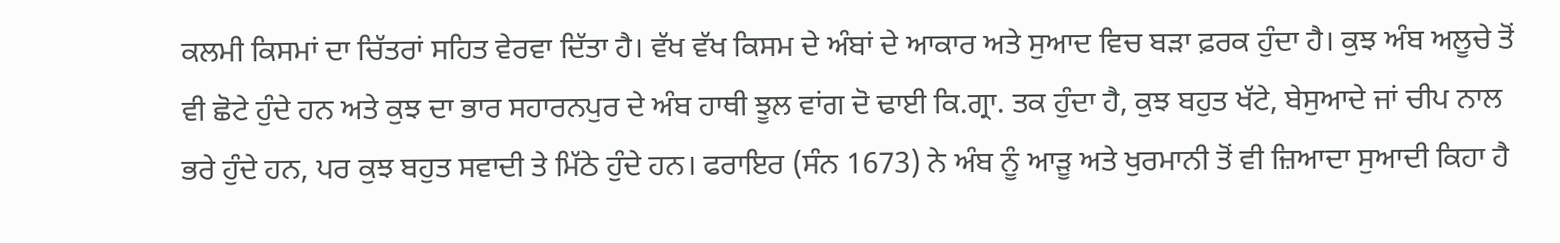ਕਲਮੀ ਕਿਸਮਾਂ ਦਾ ਚਿੱਤਰਾਂ ਸਹਿਤ ਵੇਰਵਾ ਦਿੱਤਾ ਹੈ। ਵੱਖ ਵੱਖ ਕਿਸਮ ਦੇ ਅੰਬਾਂ ਦੇ ਆਕਾਰ ਅਤੇ ਸੁਆਦ ਵਿਚ ਬੜਾ ਫ਼ਰਕ ਹੁੰਦਾ ਹੈ। ਕੁਝ ਅੰਬ ਅਲੂਚੇ ਤੋਂ ਵੀ ਛੋਟੇ ਹੁੰਦੇ ਹਨ ਅਤੇ ਕੁਝ ਦਾ ਭਾਰ ਸਹਾਰਨਪੁਰ ਦੇ ਅੰਬ ਹਾਥੀ ਝੂਲ ਵਾਂਗ ਦੋ ਢਾਈ ਕਿ.ਗ੍ਰਾ. ਤਕ ਹੁੰਦਾ ਹੈ, ਕੁਝ ਬਹੁਤ ਖੱਟੇ, ਬੇਸੁਆਦੇ ਜਾਂ ਚੀਪ ਨਾਲ ਭਰੇ ਹੁੰਦੇ ਹਨ, ਪਰ ਕੁਝ ਬਹੁਤ ਸਵਾਦੀ ਤੇ ਮਿੱਠੇ ਹੁੰਦੇ ਹਨ। ਫਰਾਇਰ (ਸੰਨ 1673) ਨੇ ਅੰਬ ਨੂੰ ਆੜੂ ਅਤੇ ਖੁਰਮਾਨੀ ਤੋਂ ਵੀ ਜ਼ਿਆਦਾ ਸੁਆਦੀ ਕਿਹਾ ਹੈ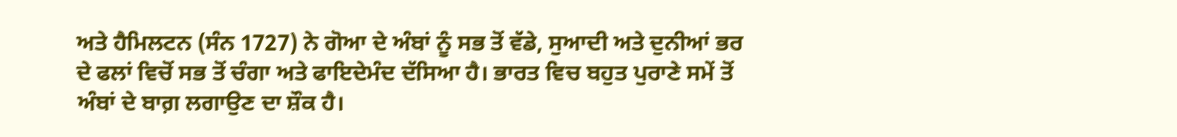ਅਤੇ ਹੈਮਿਲਟਨ (ਸੰਨ 1727) ਨੇ ਗੋਆ ਦੇ ਅੰਬਾਂ ਨੂੰ ਸਭ ਤੋਂ ਵੱਡੇ, ਸੁਆਦੀ ਅਤੇ ਦੁਨੀਆਂ ਭਰ ਦੇ ਫਲਾਂ ਵਿਚੋਂ ਸਭ ਤੋਂ ਚੰਗਾ ਅਤੇ ਫਾਇਦੇਮੰਦ ਦੱਸਿਆ ਹੈ। ਭਾਰਤ ਵਿਚ ਬਹੁਤ ਪੁਰਾਣੇ ਸਮੇਂ ਤੋਂ ਅੰਬਾਂ ਦੇ ਬਾਗ਼ ਲਗਾਉਣ ਦਾ ਸ਼ੌਕ ਹੈ।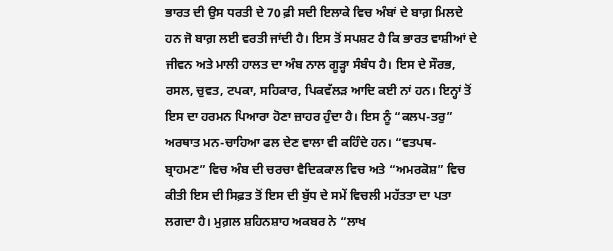ਭਾਰਤ ਦੀ ਉਸ ਧਰਤੀ ਦੇ 70 ਫ਼ੀ ਸਦੀ ਇਲਾਕੇ ਵਿਚ ਅੰਬਾਂ ਦੇ ਬਾਗ਼ ਮਿਲਦੇ ਹਨ ਜੋ ਬਾਗ਼ ਲਈ ਵਰਤੀ ਜਾਂਦੀ ਹੈ। ਇਸ ਤੋਂ ਸਪਸ਼ਟ ਹੈ ਕਿ ਭਾਰਤ ਵਾਸ਼ੀਆਂ ਦੇ ਜੀਵਨ ਅਤੇ ਮਾਲੀ ਹਾਲਤ ਦਾ ਅੰਬ ਨਾਲ ਗੂੜ੍ਹਾ ਸੰਬੰਧ ਹੈ। ਇਸ ਦੇ ਸੌਰਭ, ਰਸਲ, ਚੁਵਤ, ਟਪਕਾ, ਸਹਿਕਾਰ, ਪਿਕਵੱਲੜ ਆਦਿ ਕਈ ਨਾਂ ਹਨ। ਇਨ੍ਹਾਂ ਤੋਂ ਇਸ ਦਾ ਹਰਮਨ ਪਿਆਰਾ ਹੋਣਾ ਜ਼ਾਹਰ ਹੁੰਦਾ ਹੈ। ਇਸ ਨੂੰ “ਕਲਪ-ਤਰੁ” ਅਰਥਾਤ ਮਨ-ਚਾਹਿਆ ਫਲ ਦੇਣ ਵਾਲਾ ਵੀ ਕਹਿੰਦੇ ਹਨ। “ਵਤਪਥ-ਬ੍ਰਾਹਮਣ” ਵਿਚ ਅੰਬ ਦੀ ਚਰਚਾ ਵੈਦਿਕਕਾਲ ਵਿਚ ਅਤੇ “ਅਮਰਕੋਸ਼” ਵਿਚ ਕੀਤੀ ਇਸ ਦੀ ਸਿਫ਼ਤ ਤੋਂ ਇਸ ਦੀ ਬੁੱਧ ਦੇ ਸਮੇਂ ਵਿਚਲੀ ਮਹੱਤਤਾ ਦਾ ਪਤਾ ਲਗਦਾ ਹੈ। ਮੁਗ਼ਲ ਸ਼ਹਿਨਸ਼ਾਹ ਅਕਬਰ ਨੇ “ਲਾਖ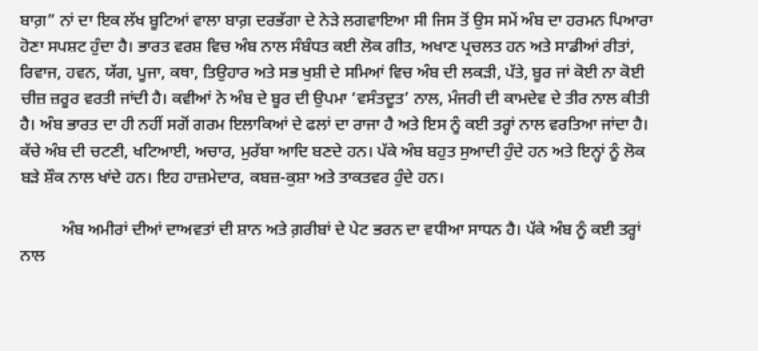ਬਾਗ਼” ਨਾਂ ਦਾ ਇਕ ਲੱਖ ਬੂਟਿਆਂ ਵਾਲਾ ਬਾਗ਼ ਦਰਭੱਗਾ ਦੇ ਨੇੜੇ ਲਗਵਾਇਆ ਸੀ ਜਿਸ ਤੋਂ ਉਸ ਸਮੇਂ ਅੰਬ ਦਾ ਹਰਮਨ ਪਿਆਰਾ ਹੋਣਾ ਸਪਸ਼ਟ ਹੁੰਦਾ ਹੈ। ਭਾਰਤ ਵਰਸ਼ ਵਿਚ ਅੰਬ ਨਾਲ ਸੰਬੰਧਤ ਕਈ ਲੋਕ ਗੀਤ, ਅਖਾਣ ਪ੍ਰਚਲਤ ਹਨ ਅਤੇ ਸਾਡੀਆਂ ਰੀਤਾਂ, ਰਿਵਾਜ, ਹਵਨ, ਯੱਗ, ਪੂਜਾ, ਕਥਾ, ਤਿਉਹਾਰ ਅਤੇ ਸਭ ਖੁਸ਼ੀ ਦੇ ਸਮਿਆਂ ਵਿਚ ਅੰਬ ਦੀ ਲਕੜੀ, ਪੱਤੇ, ਬੂਰ ਜਾਂ ਕੋਈ ਨਾ ਕੋਈ ਚੀਜ਼ ਜ਼ਰੂਰ ਵਰਤੀ ਜਾਂਦੀ ਹੈ। ਕਵੀਆਂ ਨੇ ਅੰਬ ਦੇ ਬੂਰ ਦੀ ਉਪਮਾ ‘ਵਸੰਤਦੂਤ’ ਨਾਲ, ਮੰਜਰੀ ਦੀ ਕਾਮਦੇਵ ਦੇ ਤੀਰ ਨਾਲ ਕੀਤੀ ਹੈ। ਅੰਬ ਭਾਰਤ ਦਾ ਹੀ ਨਹੀਂ ਸਗੋਂ ਗਰਮ ਇਲਾਕਿਆਂ ਦੇ ਫਲਾਂ ਦਾ ਰਾਜਾ ਹੈ ਅਤੇ ਇਸ ਨੂੰ ਕਈ ਤਰ੍ਹਾਂ ਨਾਲ ਵਰਤਿਆ ਜਾਂਦਾ ਹੈ। ਕੱਚੇ ਅੰਬ ਦੀ ਚਟਣੀ, ਖਟਿਆਈ, ਅਚਾਰ, ਮੁਰੱਬਾ ਆਦਿ ਬਣਦੇ ਹਨ। ਪੱਕੇ ਅੰਬ ਬਹੁਤ ਸੁਆਦੀ ਹੁੰਦੇ ਹਨ ਅਤੇ ਇਨ੍ਹਾਂ ਨੂੰ ਲੋਕ ਬੜੇ ਸ਼ੌਕ ਨਾਲ ਖਾਂਦੇ ਹਨ। ਇਹ ਹਾਜ਼ਮੇਦਾਰ, ਕਬਜ਼-ਕੁਸ਼ਾ ਅਤੇ ਤਾਕਤਵਰ ਹੁੰਦੇ ਹਨ।

          ਅੰਬ ਅਮੀਰਾਂ ਦੀਆਂ ਦਾਅਵਤਾਂ ਦੀ ਸ਼ਾਨ ਅਤੇ ਗ਼ਰੀਬਾਂ ਦੇ ਪੇਟ ਭਰਨ ਦਾ ਵਧੀਆ ਸਾਧਨ ਹੈ। ਪੱਕੇ ਅੰਬ ਨੂੰ ਕਈ ਤਰ੍ਹਾਂ ਨਾਲ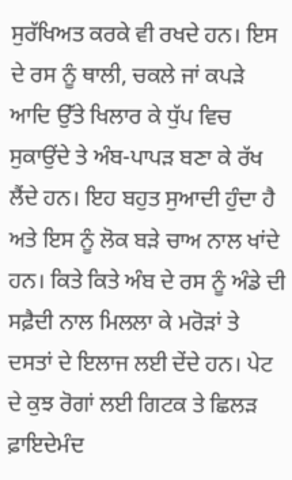ਸੁਰੱਖਿਅਤ ਕਰਕੇ ਵੀ ਰਖਦੇ ਹਨ। ਇਸ ਦੇ ਰਸ ਨੂੰ ਥਾਲੀ, ਚਕਲੇ ਜਾਂ ਕਪੜੇ ਆਦਿ ਉੱਤੇ ਖਿਲਾਰ ਕੇ ਧੁੱਪ ਵਿਚ ਸੁਕਾਉਂਦੇ ਤੇ ਅੰਬ-ਪਾਪੜ ਬਣਾ ਕੇ ਰੱਖ ਲੈਂਦੇ ਹਨ। ਇਹ ਬਹੁਤ ਸੁਆਦੀ ਹੁੰਦਾ ਹੈ ਅਤੇ ਇਸ ਨੂੰ ਲੋਕ ਬੜੇ ਚਾਅ ਨਾਲ ਖਾਂਦੇ ਹਨ। ਕਿਤੇ ਕਿਤੇ ਅੰਬ ਦੇ ਰਸ ਨੂੰ ਅੰਡੇ ਦੀ ਸਫ਼ੈਦੀ ਨਾਲ ਮਿਲਲਾ ਕੇ ਮਰੋੜਾਂ ਤੇ ਦਸਤਾਂ ਦੇ ਇਲਾਜ ਲਈ ਦੇਂਦੇ ਹਨ। ਪੇਟ ਦੇ ਕੁਝ ਰੋਗਾਂ ਲਈ ਗਿਟਕ ਤੇ ਛਿਲੜ ਫ਼ਾਇਦੇਮੰਦ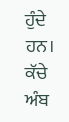ਹੁੰਦੇ ਹਨ। ਕੱਚੇ ਅੰਬ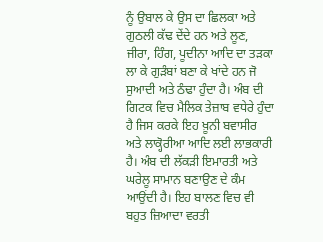ਨੂੰ ਉਬਾਲ ਕੇ ਉਸ ਦਾ ਛਿਲਕਾ ਅਤੇ ਗੁਠਲੀ ਕੱਢ ਦੇਂਦੇ ਹਨ ਅਤੇ ਲੂਣ, ਜੀਰਾ, ਹਿੰਗ, ਪੂਦੀਨਾ ਆਦਿ ਦਾ ਤੜਕਾ ਲਾ ਕੇ ਗੁੜੰਬਾਂ ਬਣਾ ਕੇ ਖਾਂਦੇ ਹਨ ਜੋ ਸੁਆਦੀ ਅਤੇ ਠੰਢਾ ਹੁੰਦਾ ਹੈ। ਅੰਬ ਦੀ ਗਿਟਕ ਵਿਚ ਮੈਲਿਕ ਤੇਜ਼ਾਬ ਵਧੇਰੇ ਹੁੰਦਾ ਹੈ ਜਿਸ ਕਰਕੇ ਇਹ ਖ਼ੂਨੀ ਬਵਾਸੀਰ ਅਤੇ ਲਾਕ੍ਹੋਰੀਆ ਆਦਿ ਲਈ ਲਾਭਕਾਰੀ ਹੈ। ਅੰਬ ਦੀ ਲੱਕੜੀ ਇਮਾਰਤੀ ਅਤੇ ਘਰੇਲੂ ਸਾਮਾਨ ਬਣਾਉਣ ਦੇ ਕੰਮ ਆਉਂਦੀ ਹੈ। ਇਹ ਬਾਲਣ ਵਿਚ ਵੀ ਬਹੁਤ ਜ਼ਿਆਦਾ ਵਰਤੀ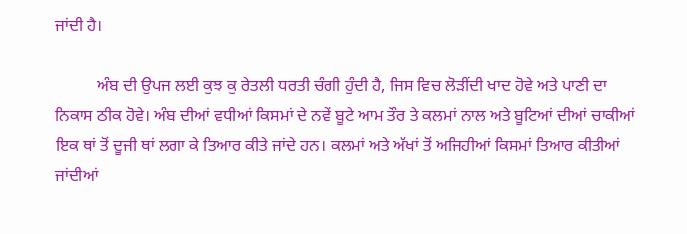ਜਾਂਦੀ ਹੈ।

          ਅੰਬ ਦੀ ਉਪਜ ਲਈ ਕੁਝ ਕੁ ਰੇਤਲੀ ਧਰਤੀ ਚੰਗੀ ਹੁੰਦੀ ਹੈ, ਜਿਸ ਵਿਚ ਲੋੜੀਂਦੀ ਖਾਦ ਹੋਵੇ ਅਤੇ ਪਾਣੀ ਦਾ ਨਿਕਾਸ ਠੀਕ ਹੋਵੇ। ਅੰਬ ਦੀਆਂ ਵਧੀਆਂ ਕਿਸਮਾਂ ਦੇ ਨਵੇਂ ਬੂਟੇ ਆਮ ਤੌਰ ਤੇ ਕਲਮਾਂ ਨਾਲ ਅਤੇ ਬੂਟਿਆਂ ਦੀਆਂ ਚਾਕੀਆਂ ਇਕ ਥਾਂ ਤੋਂ ਦੂਜੀ ਥਾਂ ਲਗਾ ਕੇ ਤਿਆਰ ਕੀਤੇ ਜਾਂਦੇ ਹਨ। ਕਲਮਾਂ ਅਤੇ ਅੱਖਾਂ ਤੋਂ ਅਜਿਹੀਆਂ ਕਿਸਮਾਂ ਤਿਆਰ ਕੀਤੀਆਂ ਜਾਂਦੀਆਂ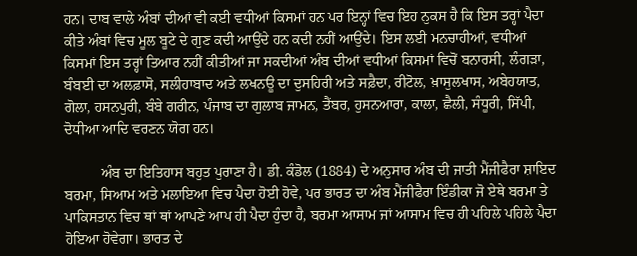ਹਨ। ਦਾਬ ਵਾਲੇ ਅੰਬਾਂ ਦੀਆਂ ਵੀ ਕਈ ਵਧੀਆਂ ਕਿਸਮਾਂ ਹਨ ਪਰ ਇਨ੍ਹਾਂ ਵਿਚ ਇਹ ਨੁਕਸ ਹੈ ਕਿ ਇਸ ਤਰ੍ਹਾਂ ਪੈਦਾ ਕੀਤੇ ਅੰਬਾਂ ਵਿਚ ਮੂਲ ਬੂਟੇ ਦੇ ਗੁਣ ਕਦੀ ਆਉਂਦੇ ਹਨ ਕਦੀ ਨਹੀਂ ਆਉਂਦੇ। ਇਸ ਲਈ ਮਨਚਾਹੀਆਂ, ਵਧੀਆਂ ਕਿਸਮਾਂ ਇਸ ਤਰ੍ਹਾਂ ਤਿਆਰ ਨਹੀਂ ਕੀਤੀਆਂ ਜਾ ਸਕਦੀਆਂ ਅੰਬ ਦੀਆਂ ਵਧੀਆਂ ਕਿਸਮਾਂ ਵਿਚੋਂ ਬਨਾਰਸੀ, ਲੰਗੜਾ, ਬੰਬਈ ਦਾ ਅਲਫ਼ਾਸੋ, ਸਲੀਹਾਬਾਦ ਅਤੇ ਲਖਨਊ ਦਾ ਦੁਸਹਿਰੀ ਅਤੇ ਸਫ਼ੈਦਾ, ਰੀਟੋਲ, ਖ਼ਾਸੁਲਖਾਸ, ਅਬੇਹਯਾਤ, ਗੋਲਾ, ਹਸਨਪੁਰੀ, ਬੰਬੇ ਗਰੀਨ, ਪੰਜਾਬ ਦਾ ਗੁਲਾਬ ਜਾਮਨ, ਤੈਂਬਰ, ਹੁਸਨਆਰਾ, ਕਾਲਾ, ਛੈਲੀ, ਸੰਧੂਰੀ, ਸਿੱਪੀ, ਦੋਧੀਆ ਆਦਿ ਵਰਣਨ ਯੋਗ ਹਨ।

          ਅੰਬ ਦਾ ਇਤਿਹਾਸ ਬਹੁਤ ਪੁਰਾਣਾ ਹੈ। ਡੀ. ਕੰਡੋਲ (1884) ਦੇ ਅਨੁਸਾਰ ਅੰਬ ਦੀ ਜਾਤੀ ਮੈਂਜੀਫੈਰਾ ਸ਼ਾਇਦ ਬਰਮਾ, ਸਿਆਮ ਅਤੇ ਮਲਾਇਆ ਵਿਚ ਪੈਦਾ ਹੋਈ ਹੋਵੇ, ਪਰ ਭਾਰਤ ਦਾ ਅੰਬ ਮੈਂਜੀਫੈਰਾ ਇੰਡੀਕਾ ਜੋ ਏਥੇ ਬਰਮਾ ਤੇ ਪਾਕਿਸਤਾਨ ਵਿਚ ਥਾਂ ਥਾਂ ਆਪਣੇ ਆਪ ਹੀ ਪੈਦਾ ਹੁੰਦਾ ਹੈ, ਬਰਮਾ ਆਸਾਮ ਜਾਂ ਆਸਾਮ ਵਿਚ ਹੀ ਪਹਿਲੇ ਪਹਿਲੇ ਪੈਦਾ ਹੋਇਆ ਹੋਵੇਗਾ। ਭਾਰਤ ਦੇ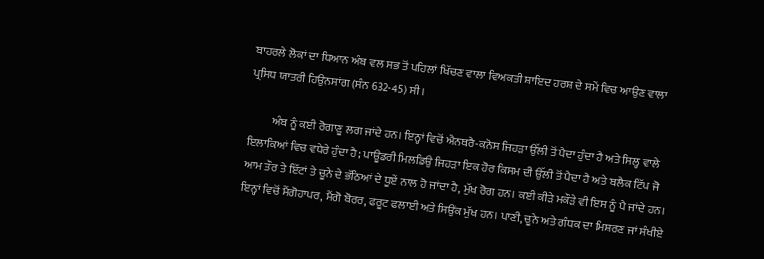ਬਾਹਰਲੇ ਲੋਕਾਂ ਦਾ ਧਿਆਨ ਅੰਬ ਵਲ ਸਭ ਤੋਂ ਪਹਿਲਾਂ ਖਿੱਚਣ ਵਾਲਾ ਵਿਅਕਤੀ ਸ਼ਾਇਦ ਹਰਸ਼ ਦੇ ਸਮੇਂ ਵਿਚ ਆਉਣ ਵਾਲਾ ਪ੍ਰਸਿਧ ਯਾਤਰੀ ਹਿਉਨਸਾਂਗ (ਸੰਨ 632-45) ਸੀ।

          ਅੰਬ ਨੂੰ ਕਈ ਰੋਗਾਣੂ ਲਗ ਜਾਂਦੇ ਹਨ। ਇਨ੍ਹਾਂ ਵਿਚੋਂ ਐਨਥਰੈ-ਕਨੋਸ ਜਿਹੜਾ ਉੱਲੀ ਤੋਂ ਪੈਦਾ ਹੁੰਦਾ ਹੈ ਅਤੇ ਸਿਲ੍ਹ ਵਾਲੇ ਇਲਾਕਿਆਂ ਵਿਚ ਵਧੇਰੇ ਹੁੰਦਾ ਹੈ; ਪਾਊਡਰੀ ਮਿਲਡਿਉ ਜਿਹੜਾ ਇਕ ਹੋਰ ਕਿਸਮ ਦੀ ਉੱਲੀ ਤੋਂ ਪੈਦਾ ਹੈ ਅਤੇ ਬਲੈਕ ਟਿੱਪ ਜੋ ਆਮ ਤੌਰ ਤੇ ਇੱਟਾਂ ਤੇ ਚੂਨੇ ਦੇ ਭੱਠਿਆਂ ਦੇ ਧੂਏਂ ਨਾਲ ਹੋ ਜਾਂਦਾ ਹੈ, ਮੁੱਖ ਰੋਗ ਹਨ। ਕਈ ਕੀੜੇ ਮਕੌੜੇ ਵੀ ਇਸ ਨੂੰ ਪੈ ਜਾਂਦੇ ਹਨ। ਇਨ੍ਹਾਂ ਵਿਚੋਂ ਮੈਂਗੋਹਾਪਰ, ਮੈਂਗੋ ਬੋਰਰ, ਫਰੂਟ ਫਲਾਈ ਅਤੇ ਸਿਉਂਕ ਮੁੱਖ ਹਨ। ਪਾਣੀ, ਚੂਨੇ ਅਤੇ ਗੰਧਕ ਦਾ ਮਿਸ਼ਰਣ ਜਾਂ ਸੰਖੀਏ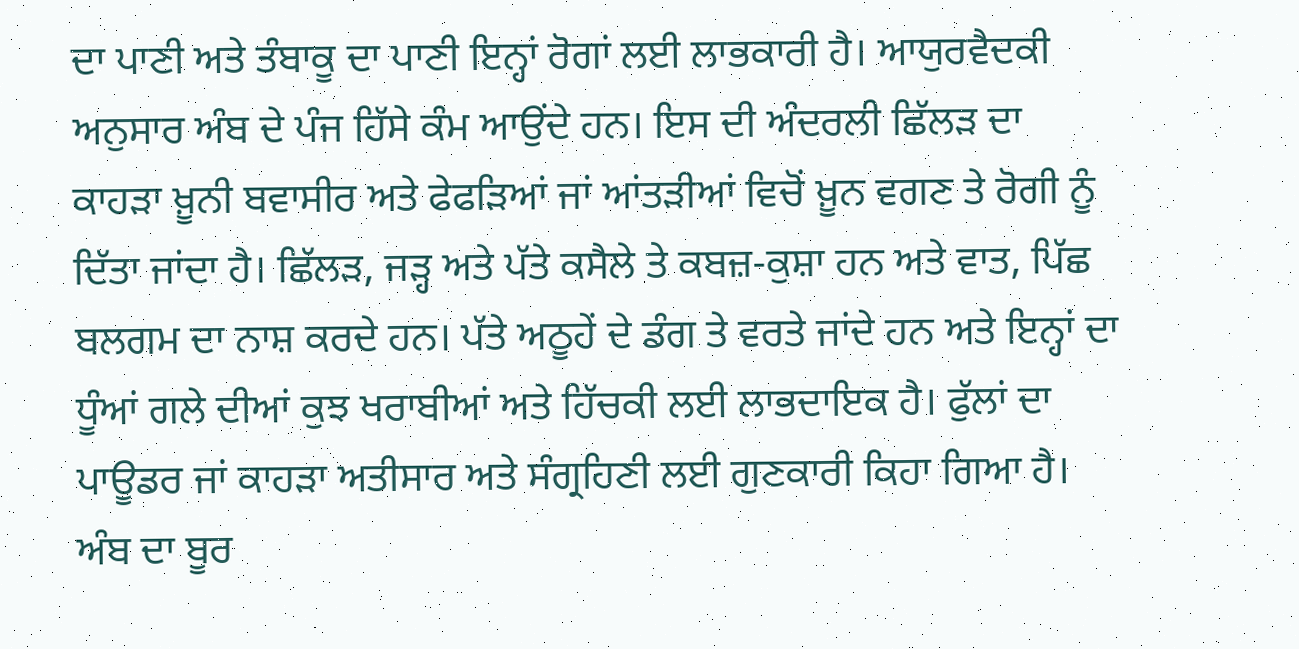ਦਾ ਪਾਣੀ ਅਤੇ ਤੰਬਾਕੂ ਦਾ ਪਾਣੀ ਇਨ੍ਹਾਂ ਰੋਗਾਂ ਲਈ ਲਾਭਕਾਰੀ ਹੈ। ਆਯੁਰਵੈਦਕੀ ਅਨੁਸਾਰ ਅੰਬ ਦੇ ਪੰਜ ਹਿੱਸੇ ਕੰਮ ਆਉਂਦੇ ਹਨ। ਇਸ ਦੀ ਅੰਦਰਲੀ ਛਿੱਲੜ ਦਾ ਕਾਹੜਾ ਖ਼ੂਨੀ ਬਵਾਸੀਰ ਅਤੇ ਫੇਫੜਿਆਂ ਜਾਂ ਆਂਤੜੀਆਂ ਵਿਚੋਂ ਖ਼ੂਨ ਵਗਣ ਤੇ ਰੋਗੀ ਨੂੰ ਦਿੱਤਾ ਜਾਂਦਾ ਹੈ। ਛਿੱਲੜ, ਜੜ੍ਹ ਅਤੇ ਪੱਤੇ ਕਸੈਲੇ ਤੇ ਕਬਜ਼-ਕੁਸ਼ਾ ਹਨ ਅਤੇ ਵਾਤ, ਪਿੱਛ ਬਲਗਮ ਦਾ ਨਾਸ਼ ਕਰਦੇ ਹਨ। ਪੱਤੇ ਅਠੂਹੇਂ ਦੇ ਡੰਗ ਤੇ ਵਰਤੇ ਜਾਂਦੇ ਹਨ ਅਤੇ ਇਨ੍ਹਾਂ ਦਾ ਧੂੰਆਂ ਗਲੇ ਦੀਆਂ ਕੁਝ ਖਰਾਬੀਆਂ ਅਤੇ ਹਿੱਚਕੀ ਲਈ ਲਾਭਦਾਇਕ ਹੈ। ਫੁੱਲਾਂ ਦਾ ਪਾਊਡਰ ਜਾਂ ਕਾਹੜਾ ਅਤੀਸਾਰ ਅਤੇ ਸੰਗ੍ਰਹਿਣੀ ਲਈ ਗੁਣਕਾਰੀ ਕਿਹਾ ਗਿਆ ਹੈ। ਅੰਬ ਦਾ ਬੂਰ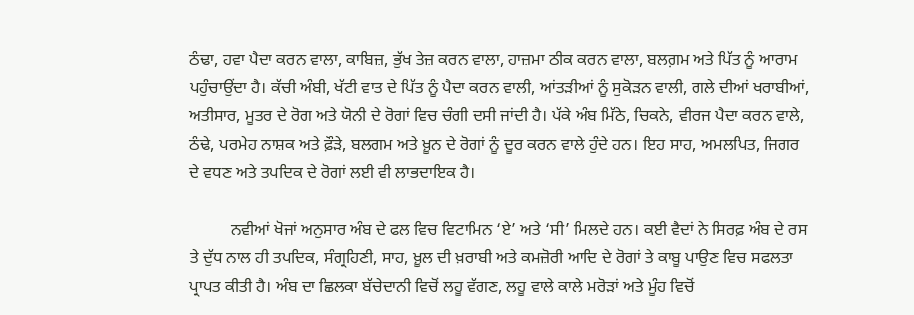ਠੰਢਾ, ਹਵਾ ਪੈਦਾ ਕਰਨ ਵਾਲਾ, ਕਾਬਿਜ਼, ਭੁੱਖ ਤੇਜ਼ ਕਰਨ ਵਾਲਾ, ਹਾਜ਼ਮਾ ਠੀਕ ਕਰਨ ਵਾਲਾ, ਬਲਗ਼ਮ ਅਤੇ ਪਿੱਤ ਨੂੰ ਆਰਾਮ ਪਹੁੰਚਾਉਂਦਾ ਹੈ। ਕੱਚੀ ਅੰਬੀ, ਖੱਟੀ ਵਾਤ ਦੇ ਪਿੱਤ ਨੂੰ ਪੈਦਾ ਕਰਨ ਵਾਲੀ, ਆਂਤੜੀਆਂ ਨੂੰ ਸੁਕੋੜਨ ਵਾਲੀ, ਗਲੇ ਦੀਆਂ ਖਰਾਬੀਆਂ, ਅਤੀਸਾਰ, ਮੂਤਰ ਦੇ ਰੋਗ ਅਤੇ ਯੋਨੀ ਦੇ ਰੋਗਾਂ ਵਿਚ ਚੰਗੀ ਦਸੀ ਜਾਂਦੀ ਹੈ। ਪੱਕੇ ਅੰਬ ਮਿੱਠੇ, ਚਿਕਨੇ, ਵੀਰਜ ਪੈਦਾ ਕਰਨ ਵਾਲੇ, ਠੰਢੇ, ਪਰਮੇਹ ਨਾਸ਼ਕ ਅਤੇ ਫ਼ੌੜੇ, ਬਲਗਮ ਅਤੇ ਖ਼ੂਨ ਦੇ ਰੋਗਾਂ ਨੂੰ ਦੂਰ ਕਰਨ ਵਾਲੇ ਹੁੰਦੇ ਹਨ। ਇਹ ਸਾਹ, ਅਮਲਪਿਤ, ਜਿਗਰ ਦੇ ਵਧਣ ਅਤੇ ਤਪਦਿਕ ਦੇ ਰੋਗਾਂ ਲਈ ਵੀ ਲਾਭਦਾਇਕ ਹੈ।

          ਨਵੀਆਂ ਖੋਜਾਂ ਅਨੁਸਾਰ ਅੰਬ ਦੇ ਫਲ ਵਿਚ ਵਿਟਾਮਿਨ ‘ਏ’ ਅਤੇ ‘ਸੀ’ ਮਿਲਦੇ ਹਨ। ਕਈ ਵੈਦਾਂ ਨੇ ਸਿਰਫ਼ ਅੰਬ ਦੇ ਰਸ ਤੇ ਦੁੱਧ ਨਾਲ ਹੀ ਤਪਦਿਕ, ਸੰਗ੍ਰਹਿਣੀ, ਸਾਹ, ਖ਼ੂਲ ਦੀ ਖ਼ਰਾਬੀ ਅਤੇ ਕਮਜ਼ੋਰੀ ਆਦਿ ਦੇ ਰੋਗਾਂ ਤੇ ਕਾਬੂ ਪਾਉਣ ਵਿਚ ਸਫਲਤਾ ਪ੍ਰਾਪਤ ਕੀਤੀ ਹੈ। ਅੰਬ ਦਾ ਛਿਲਕਾ ਬੱਚੇਦਾਨੀ ਵਿਚੋਂ ਲਹੂ ਵੱਗਣ, ਲਹੂ ਵਾਲੇ ਕਾਲੇ ਮਰੋੜਾਂ ਅਤੇ ਮੂੰਹ ਵਿਚੋਂ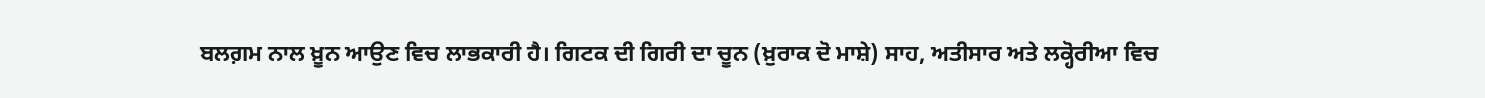ਬਲਗ਼ਮ ਨਾਲ ਖ਼ੂਨ ਆਉਣ ਵਿਚ ਲਾਭਕਾਰੀ ਹੈ। ਗਿਟਕ ਦੀ ਗਿਰੀ ਦਾ ਚੂਨ (ਖ਼ੁਰਾਕ ਦੋ ਮਾਸ਼ੇ) ਸਾਹ, ਅਤੀਸਾਰ ਅਤੇ ਲਕ੍ਹੋਰੀਆ ਵਿਚ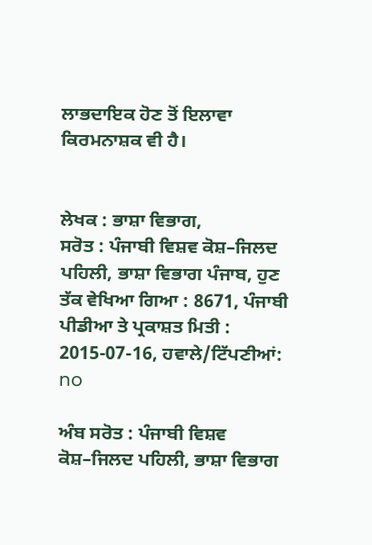ਲਾਭਦਾਇਕ ਹੋਣ ਤੋਂ ਇਲਾਵਾ ਕਿਰਮਨਾਸ਼ਕ ਵੀ ਹੈ।


ਲੇਖਕ : ਭਾਸ਼ਾ ਵਿਭਾਗ,
ਸਰੋਤ : ਪੰਜਾਬੀ ਵਿਸ਼ਵ ਕੋਸ਼–ਜਿਲਦ ਪਹਿਲੀ, ਭਾਸ਼ਾ ਵਿਭਾਗ ਪੰਜਾਬ, ਹੁਣ ਤੱਕ ਵੇਖਿਆ ਗਿਆ : 8671, ਪੰਜਾਬੀ ਪੀਡੀਆ ਤੇ ਪ੍ਰਕਾਸ਼ਤ ਮਿਤੀ : 2015-07-16, ਹਵਾਲੇ/ਟਿੱਪਣੀਆਂ: no

ਅੰਬ ਸਰੋਤ : ਪੰਜਾਬੀ ਵਿਸ਼ਵ ਕੋਸ਼–ਜਿਲਦ ਪਹਿਲੀ, ਭਾਸ਼ਾ ਵਿਭਾਗ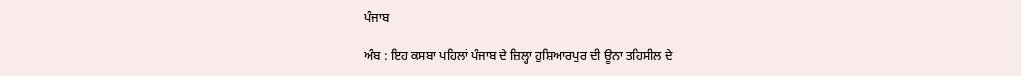ਪੰਜਾਬ

ਅੰਬ : ਇਹ ਕਸਬਾ ਪਹਿਲਾਂ ਪੰਜਾਬ ਦੇ ਜ਼ਿਲ੍ਹਾ ਹੁਸ਼ਿਆਰਪੁਰ ਦੀ ਊਨਾ ਤਹਿਸੀਲ ਦੇ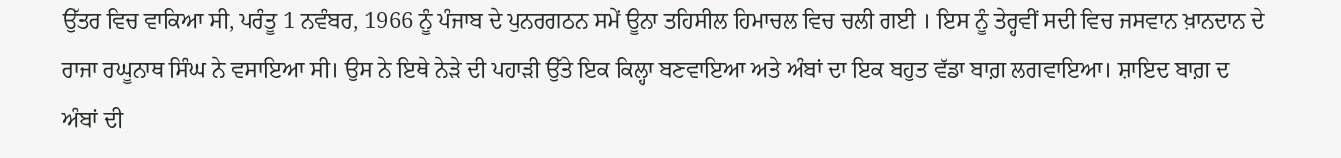ਉੱਤਰ ਵਿਚ ਵਾਕਿਆ ਸੀ, ਪਰੰਤੂ 1 ਨਵੰਬਰ, 1966 ਨੂੰ ਪੰਜਾਬ ਦੇ ਪੁਨਰਗਠਨ ਸਮੇਂ ਊਨਾ ਤਹਿਸੀਲ ਹਿਮਾਚਲ ਵਿਚ ਚਲੀ ਗਈ । ਇਸ ਨੂੰ ਤੇਰ੍ਹਵੀਂ ਸਦੀ ਵਿਚ ਜਸਵਾਨ ਖ਼ਾਨਦਾਨ ਦੇ ਰਾਜਾ ਰਘੂਨਾਥ ਸਿੰਘ ਨੇ ਵਸਾਇਆ ਸੀ। ਉਸ ਨੇ ਇਥੇ ਨੇੜੇ ਦੀ ਪਹਾੜੀ ਉੱਤੇ ਇਕ ਕਿਲ੍ਹਾ ਬਣਵਾਇਆ ਅਤੇ ਅੰਬਾਂ ਦਾ ਇਕ ਬਹੁਤ ਵੱਡਾ ਬਾਗ਼ ਲਗਵਾਇਆ। ਸ਼ਾਇਦ ਬਾਗ਼ ਦ ਅੰਬਾਂ ਦੀ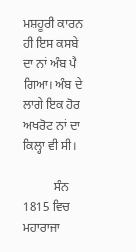ਮਸ਼ਹੂਰੀ ਕਾਰਨ ਹੀ ਇਸ ਕਸਬੇ ਦਾ ਨਾਂ ਅੰਬ ਪੈ ਗਿਆ। ਅੰਬ ਦੇ ਲਾਗੇ ਇਕ ਹੋਰ ਅਖਰੋਟ ਨਾਂ ਦਾ ਕਿਲ੍ਹਾ ਵੀ ਸੀ।

          ਸੰਨ 1815 ਵਿਚ ਮਹਾਰਾਜਾ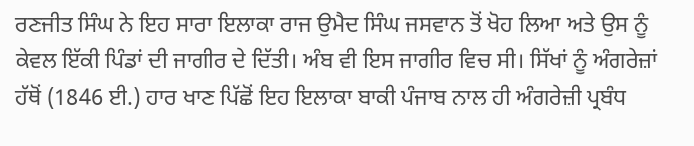ਰਣਜੀਤ ਸਿੰਘ ਨੇ ਇਹ ਸਾਰਾ ਇਲਾਕਾ ਰਾਜ ਉਮੈਦ ਸਿੰਘ ਜਸਵਾਨ ਤੋਂ ਖੋਹ ਲਿਆ ਅਤੇ ਉਸ ਨੂੰ ਕੇਵਲ ਇੱਕੀ ਪਿੰਡਾਂ ਦੀ ਜਾਗੀਰ ਦੇ ਦਿੱਤੀ। ਅੰਬ ਵੀ ਇਸ ਜਾਗੀਰ ਵਿਚ ਸੀ। ਸਿੱਖਾਂ ਨੂੰ ਅੰਗਰੇਜ਼ਾਂ ਹੱਥੋਂ (1846 ਈ.) ਹਾਰ ਖਾਣ ਪਿੱਛੋਂ ਇਹ ਇਲਾਕਾ ਬਾਕੀ ਪੰਜਾਬ ਨਾਲ ਹੀ ਅੰਗਰੇਜ਼ੀ ਪ੍ਰਬੰਧ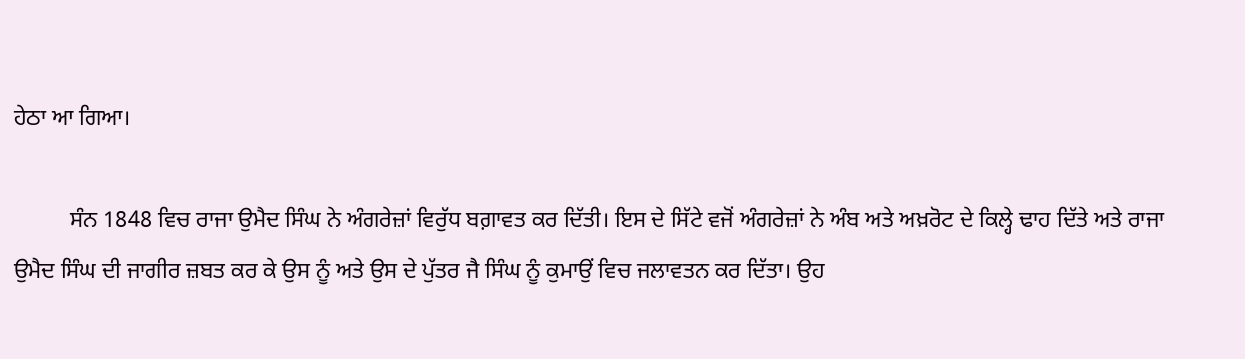ਹੇਠਾ ਆ ਗਿਆ।

          ਸੰਨ 1848 ਵਿਚ ਰਾਜਾ ਉਮੈਦ ਸਿੰਘ ਨੇ ਅੰਗਰੇਜ਼ਾਂ ਵਿਰੁੱਧ ਬਗ਼ਾਵਤ ਕਰ ਦਿੱਤੀ। ਇਸ ਦੇ ਸਿੱਟੇ ਵਜੋਂ ਅੰਗਰੇਜ਼ਾਂ ਨੇ ਅੰਬ ਅਤੇ ਅਖ਼ਰੋਟ ਦੇ ਕਿਲ੍ਹੇ ਢਾਹ ਦਿੱਤੇ ਅਤੇ ਰਾਜਾ ਉਮੈਦ ਸਿੰਘ ਦੀ ਜਾਗੀਰ ਜ਼ਬਤ ਕਰ ਕੇ ਉਸ ਨੂੰ ਅਤੇ ਉਸ ਦੇ ਪੁੱਤਰ ਜੈ ਸਿੰਘ ਨੂੰ ਕੁਮਾਉਂ ਵਿਚ ਜਲਾਵਤਨ ਕਰ ਦਿੱਤਾ। ਉਹ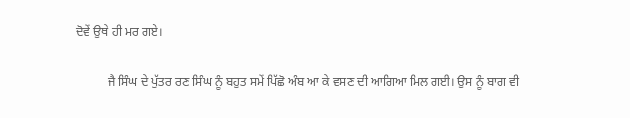ਦੋਵੇਂ ਉਥੇ ਹੀ ਮਰ ਗਏ।

          ਜੈ ਸਿੰਘ ਦੇ ਪੁੱਤਰ ਰਣ ਸਿੰਘ ਨੂੰ ਬਹੁਤ ਸਮੇਂ ਪਿੱਛੋ ਅੰਬ ਆ ਕੇ ਵਸਣ ਦੀ ਆਗਿਆ ਮਿਲ ਗਈ। ਉਸ ਨੂੰ ਬਾਗ ਵੀ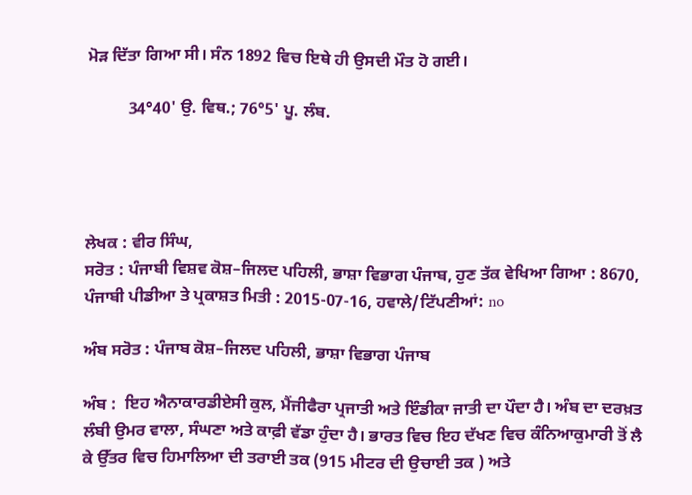ਮੋੜ ਦਿੱਤਾ ਗਿਆ ਸੀ। ਸੰਨ 1892 ਵਿਚ ਇਥੇ ਹੀ ਉਸਦੀ ਮੌਤ ਹੋ ਗਈ।

          34°40' ਉ. ਵਿਥ.; 76°5' ਪੂ. ਲੰਬ.




ਲੇਖਕ : ਵੀਰ ਸਿੰਘ,
ਸਰੋਤ : ਪੰਜਾਬੀ ਵਿਸ਼ਵ ਕੋਸ਼–ਜਿਲਦ ਪਹਿਲੀ, ਭਾਸ਼ਾ ਵਿਭਾਗ ਪੰਜਾਬ, ਹੁਣ ਤੱਕ ਵੇਖਿਆ ਗਿਆ : 8670, ਪੰਜਾਬੀ ਪੀਡੀਆ ਤੇ ਪ੍ਰਕਾਸ਼ਤ ਮਿਤੀ : 2015-07-16, ਹਵਾਲੇ/ਟਿੱਪਣੀਆਂ: no

ਅੰਬ ਸਰੋਤ : ਪੰਜਾਬ ਕੋਸ਼–ਜਿਲਦ ਪਹਿਲੀ, ਭਾਸ਼ਾ ਵਿਭਾਗ ਪੰਜਾਬ

ਅੰਬ :  ਇਹ ਐਨਾਕਾਰਡੀਏਸੀ ਕੁਲ, ਮੈਂਜੀਫੈਰਾ ਪ੍ਰਜਾਤੀ ਅਤੇ ਇੰਡੀਕਾ ਜਾਤੀ ਦਾ ਪੌਦਾ ਹੈ। ਅੰਬ ਦਾ ਦਰਖ਼ਤ ਲੰਬੀ ਉਮਰ ਵਾਲਾ, ਸੰਘਣਾ ਅਤੇ ਕਾਫ਼ੀ ਵੱਡਾ ਹੁੰਦਾ ਹੈ। ਭਾਰਤ ਵਿਚ ਇਹ ਦੱਖਣ ਵਿਚ ਕੰਨਿਆਕੁਮਾਰੀ ਤੋਂ ਲੈ ਕੇ ਉੱਤਰ ਵਿਚ ਹਿਮਾਲਿਆ ਦੀ ਤਰਾਈ ਤਕ (915 ਮੀਟਰ ਦੀ ਉਚਾਈ ਤਕ ) ਅਤੇ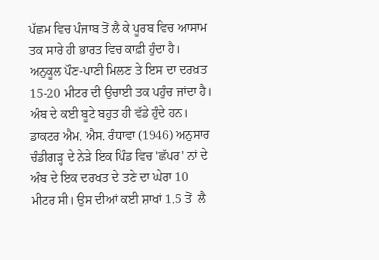ਪੱਛਮ ਵਿਚ ਪੰਜਾਬ ਤੋਂ ਲੈ ਕੇ ਪੂਰਬ ਵਿਚ ਆਸਾਮ ਤਕ ਸਾਰੇ ਹੀ ਭਾਰਤ ਵਿਚ ਕਾਫ਼ੀ ਹੁੰਦਾ ਹੈ। ਅਨੁਕੂਲ ਪੌਣ-ਪਾਣੀ ਮਿਲਣ ਤੇ ਇਸ ਦਾ ਦਰਖ਼ਤ 15-20 ਮੀਟਰ ਦੀ ਉਚਾਈ ਤਕ ਪਹੁੰਚ ਜਾਂਦਾ ਹੈ। ਅੰਬ ਦੇ ਕਈ ਬੂਟੇ ਬਹੁਤ ਹੀ ਵੱਡੇ ਹੁੰਦੇ ਹਨ। ਡਾਕਟਰ ਐਮ. ਐਸ. ਰੰਧਾਵਾ (1946) ਅਨੁਸਾਰ ਚੰਡੀਗੜ੍ਹ ਦੇ ਨੇੜੇ ਇਕ ਪਿੰਡ ਵਿਚ 'ਛੱਪਰ' ਨਾਂ ਦੇ ਅੰਬ ਦੇ ਇਕ ਦਰਖਤ ਦੇ ਤਣੇ ਦਾ ਘੇਰਾ 10 ਮੀਟਰ ਸੀ। ਉਸ ਦੀਆਂ ਕਈ ਸ਼ਾਖਾਂ 1.5 ਤੋਂ  ਲੈ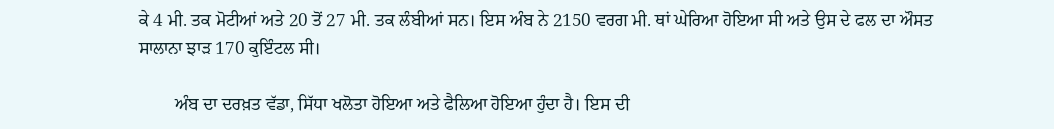ਕੇ 4 ਮੀ. ਤਕ ਮੋਟੀਆਂ ਅਤੇ 20 ਤੋਂ 27 ਮੀ. ਤਕ ਲੰਬੀਆਂ ਸਨ। ਇਸ ਅੰਬ ਨੇ 2150 ਵਰਗ ਮੀ. ਥਾਂ ਘੇਰਿਆ ਹੋਇਆ ਸੀ ਅਤੇ ਉਸ ਦੇ ਫਲ ਦਾ ਔਸਤ ਸਾਲਾਨਾ ਝਾੜ 170 ਕੁਇੰਟਲ ਸੀ।

        ਅੰਬ ਦਾ ਦਰਖ਼ਤ ਵੱਡਾ, ਸਿੱਧਾ ਖਲੋਤਾ ਹੋਇਆ ਅਤੇ ਫੈਲਿਆ ਹੋਇਆ ਹੁੰਦਾ ਹੈ। ਇਸ ਦੀ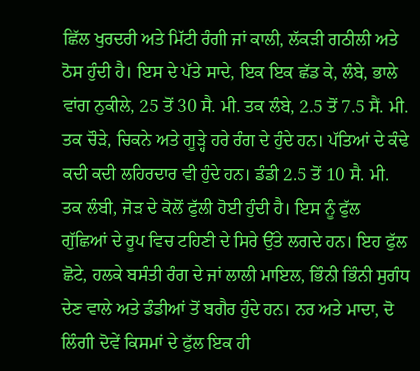ਛਿੱਲ ਖੁਰਦਰੀ ਅਤੇ ਮਿੱਟੀ ਰੰਗੀ ਜਾਂ ਕਾਲੀ, ਲੱਕੜੀ ਗਠੀਲੀ ਅਤੇ ਠੋਸ ਹੁੰਦੀ ਹੈ। ਇਸ ਦੇ ਪੱਤੇ ਸਾਦੇ, ਇਕ ਇਕ ਛੱਡ ਕੇ, ਲੰਬੇ, ਭਾਲੇ ਵਾਂਗ ਨੁਕੀਲੇ, 25 ਤੋਂ 30 ਸੈ. ਮੀ. ਤਕ ਲੰਬੇ, 2.5 ਤੋਂ 7.5 ਸੈਂ. ਮੀ. ਤਕ ਚੌੜੇ, ਚਿਕਨੇ ਅਤੇ ਗੂੜ੍ਹੇ ਹਰੇ ਰੰਗ ਦੇ ਹੁੰਦੇ ਹਨ। ਪੱਤਿਆਂ ਦੇ ਕੰਢੇ ਕਦੀ ਕਦੀ ਲਹਿਰਦਾਰ ਵੀ ਹੁੰਦੇ ਹਨ। ਡੰਡੀ 2.5 ਤੋਂ 10 ਸੈ. ਮੀ. ਤਕ ਲੰਬੀ, ਜੋੜ ਦੇ ਕੋਲੋਂ ਫੁੱਲੀ ਹੋਈ ਹੁੰਦੀ ਹੈ। ਇਸ ਨੂੰ ਫੁੱਲ ਗੁੱਛਿਆਂ ਦੇ ਰੂਪ ਵਿਚ ਟਹਿਣੀ ਦੇ ਸਿਰੇ ਉੱਤੇ ਲਗਦੇ ਹਨ। ਇਹ ਫੁੱਲ ਛੋਟੇ, ਹਲਕੇ ਬਸੰਤੀ ਰੰਗ ਦੇ ਜਾਂ ਲਾਲੀ ਮਾਇਲ, ਭਿੰਨੀ ਭਿੰਨੀ ਸੁਗੰਧ ਦੇਣ ਵਾਲੇ ਅਤੇ ਡੰਡੀਆਂ ਤੋਂ ਬਗੈਰ ਹੁੰਦੇ ਹਨ। ਨਰ ਅਤੇ ਮਾਦਾ, ਦੋ ਲਿੰਗੀ ਦੋਵੇਂ ਕਿਸਮਾਂ ਦੇ ਫੁੱਲ ਇਕ ਹੀ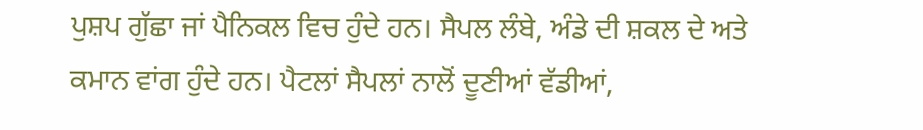ਪੁਸ਼ਪ ਗੁੱਛਾ ਜਾਂ ਪੈਨਿਕਲ ਵਿਚ ਹੁੰਦੇ ਹਨ। ਸੈਪਲ ਲੰਬੇ, ਅੰਡੇ ਦੀ ਸ਼ਕਲ ਦੇ ਅਤੇ ਕਮਾਨ ਵਾਂਗ ਹੁੰਦੇ ਹਨ। ਪੈਟਲਾਂ ਸੈਪਲਾਂ ਨਾਲੋਂ ਦੂਣੀਆਂ ਵੱਡੀਆਂ,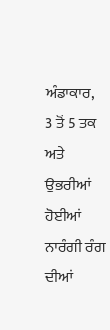ਅੰਡਾਕਾਰ,  3 ਤੋਂ 5 ਤਕ ਅਤੇ ਉਭਰੀਆਂ ਹੋਈਆਂ ਨਾਰੰਗੀ ਰੰਗ ਦੀਆਂ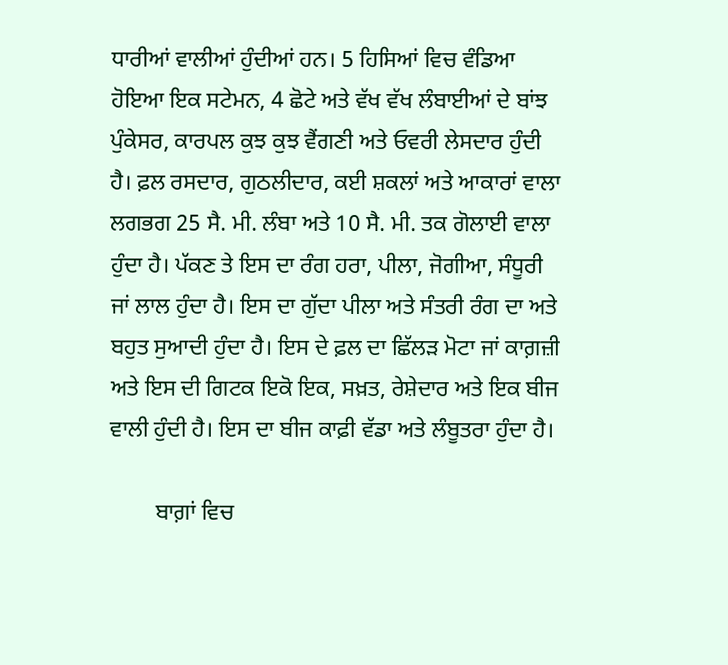ਧਾਰੀਆਂ ਵਾਲੀਆਂ ਹੁੰਦੀਆਂ ਹਨ। 5 ਹਿਸਿਆਂ ਵਿਚ ਵੰਡਿਆ ਹੋਇਆ ਇਕ ਸਟੇਮਨ, 4 ਛੋਟੇ ਅਤੇ ਵੱਖ ਵੱਖ ਲੰਬਾਈਆਂ ਦੇ ਬਾਂਝ ਪੁੰਕੇਸਰ, ਕਾਰਪਲ ਕੁਝ ਕੁਝ ਵੈਂਗਣੀ ਅਤੇ ਓਵਰੀ ਲੇਸਦਾਰ ਹੁੰਦੀ ਹੈ। ਫ਼ਲ ਰਸਦਾਰ, ਗੁਠਲੀਦਾਰ, ਕਈ ਸ਼ਕਲਾਂ ਅਤੇ ਆਕਾਰਾਂ ਵਾਲਾ ਲਗਭਗ 25 ਸੈ. ਮੀ. ਲੰਬਾ ਅਤੇ 10 ਸੈ. ਮੀ. ਤਕ ਗੋਲਾਈ ਵਾਲਾ ਹੁੰਦਾ ਹੈ। ਪੱਕਣ ਤੇ ਇਸ ਦਾ ਰੰਗ ਹਰਾ, ਪੀਲਾ, ਜੋਗੀਆ, ਸੰਧੂਰੀ ਜਾਂ ਲਾਲ ਹੁੰਦਾ ਹੈ। ਇਸ ਦਾ ਗੁੱਦਾ ਪੀਲਾ ਅਤੇ ਸੰਤਰੀ ਰੰਗ ਦਾ ਅਤੇ ਬਹੁਤ ਸੁਆਦੀ ਹੁੰਦਾ ਹੈ। ਇਸ ਦੇ ਫ਼ਲ ਦਾ ਛਿੱਲੜ ਮੋਟਾ ਜਾਂ ਕਾਗ਼ਜ਼ੀ ਅਤੇ ਇਸ ਦੀ ਗਿਟਕ ਇਕੋ ਇਕ, ਸਖ਼ਤ, ਰੇਸ਼ੇਦਾਰ ਅਤੇ ਇਕ ਬੀਜ ਵਾਲੀ ਹੁੰਦੀ ਹੈ। ਇਸ ਦਾ ਬੀਜ ਕਾਫ਼ੀ ਵੱਡਾ ਅਤੇ ਲੰਬੂਤਰਾ ਹੁੰਦਾ ਹੈ।

        ਬਾਗ਼ਾਂ ਵਿਚ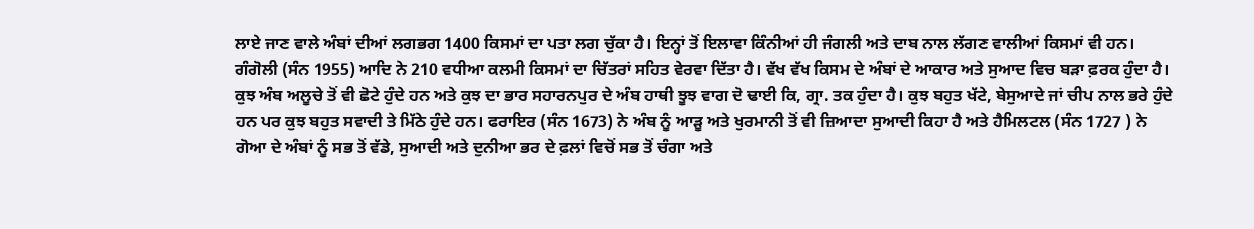ਲਾਏ ਜਾਣ ਵਾਲੇ ਅੰਬਾਂ ਦੀਆਂ ਲਗਭਗ 1400 ਕਿਸਮਾਂ ਦਾ ਪਤਾ ਲਗ ਚੁੱਕਾ ਹੈ। ਇਨ੍ਹਾਂ ਤੋਂ ਇਲਾਵਾ ਕਿੰਨੀਆਂ ਹੀ ਜੰਗਲੀ ਅਤੇ ਦਾਬ ਨਾਲ ਲੱਗਣ ਵਾਲੀਆਂ ਕਿਸਮਾਂ ਵੀ ਹਨ। ਗੰਗੋਲੀ (ਸੰਨ 1955) ਆਦਿ ਨੇ 210 ਵਧੀਆ ਕਲਮੀ ਕਿਸਮਾਂ ਦਾ ਚਿੱਤਰਾਂ ਸਹਿਤ ਵੇਰਵਾ ਦਿੱਤਾ ਹੈ। ਵੱਖ ਵੱਖ ਕਿਸਮ ਦੇ ਅੰਬਾਂ ਦੇ ਆਕਾਰ ਅਤੇ ਸੁਆਦ ਵਿਚ ਬੜਾ ਫ਼ਰਕ ਹੁੰਦਾ ਹੈ। ਕੁਝ ਅੰਬ ਅਲੂਚੇ ਤੋਂ ਵੀ ਛੋਟੇ ਹੁੰਦੇ ਹਨ ਅਤੇ ਕੁਝ ਦਾ ਭਾਰ ਸਹਾਰਨਪੁਰ ਦੇ ਅੰਬ ਹਾਥੀ ਝੂਝ ਵਾਗ ਦੋ ਢਾਈ ਕਿ, ਗ੍ਰਾ. ਤਕ ਹੁੰਦਾ ਹੈ। ਕੁਝ ਬਹੁਤ ਖੱਟੇ, ਬੇਸੁਆਦੇ ਜਾਂ ਚੀਪ ਨਾਲ ਭਰੇ ਹੁੰਦੇ ਹਨ ਪਰ ਕੁਝ ਬਹੁਤ ਸਵਾਦੀ ਤੇ ਮਿੱਠੇ ਹੁੰਦੇ ਹਨ। ਫਰਾਇਰ (ਸੰਨ 1673) ਨੇ ਅੰਬ ਨੂੰ ਆੜੂ ਅਤੇ ਖੁਰਮਾਨੀ ਤੋਂ ਵੀ ਜ਼ਿਆਦਾ ਸੁਆਦੀ ਕਿਹਾ ਹੈ ਅਤੇ ਹੈਮਿਲਟਲ (ਸੰਨ 1727 ) ਨੇ ਗੋਆ ਦੇ ਅੰਬਾਂ ਨੂੰ ਸਭ ਤੋਂ ਵੱਡੇ, ਸੁਆਦੀ ਅਤੇ ਦੁਨੀਆ ਭਰ ਦੇ ਫ਼ਲਾਂ ਵਿਚੋਂ ਸਭ ਤੋਂ ਚੰਗਾ ਅਤੇ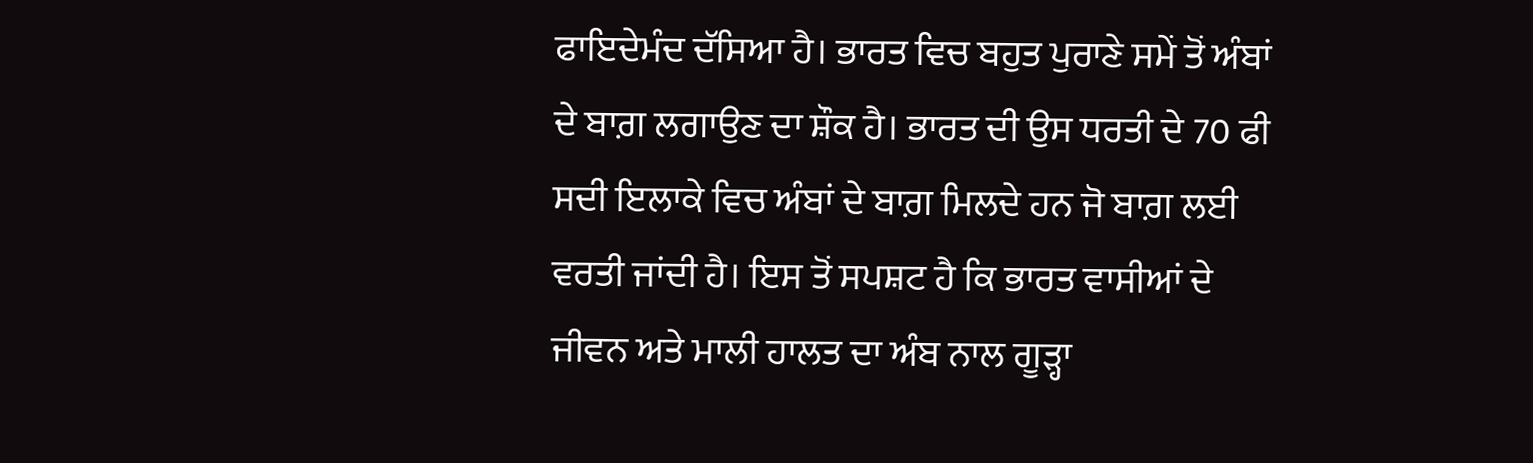ਫਾਇਦੇਮੰਦ ਦੱਸਿਆ ਹੈ। ਭਾਰਤ ਵਿਚ ਬਹੁਤ ਪੁਰਾਣੇ ਸਮੇਂ ਤੋਂ ਅੰਬਾਂ ਦੇ ਬਾਗ਼ ਲਗਾਉਣ ਦਾ ਸ਼ੌਕ ਹੈ। ਭਾਰਤ ਦੀ ਉਸ ਧਰਤੀ ਦੇ 70 ਫੀ ਸਦੀ ਇਲਾਕੇ ਵਿਚ ਅੰਬਾਂ ਦੇ ਬਾਗ਼ ਮਿਲਦੇ ਹਨ ਜੋ ਬਾਗ਼ ਲਈ ਵਰਤੀ ਜਾਂਦੀ ਹੈ। ਇਸ ਤੋਂ ਸਪਸ਼ਟ ਹੈ ਕਿ ਭਾਰਤ ਵਾਸੀਆਂ ਦੇ ਜੀਵਨ ਅਤੇ ਮਾਲੀ ਹਾਲਤ ਦਾ ਅੰਬ ਨਾਲ ਗੂੜ੍ਹਾ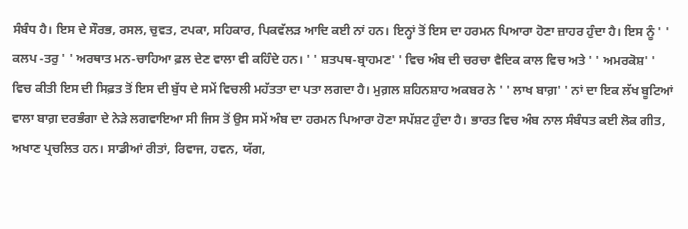ਸੰਬੰਧ ਹੈ। ਇਸ ਦੇ ਸੌਰਭ, ਰਸਲ, ਚੁਵਤ, ਟਪਕਾ, ਸਹਿਕਾਰ, ਪਿਕਵੱਲੜ ਆਦਿ ਕਈ ਨਾਂ ਹਨ। ਇਨ੍ਹਾਂ ਤੋਂ ਇਸ ਦਾ ਹਰਮਨ ਪਿਆਰਾ ਹੋਣਾ ਜ਼ਾਹਰ ਹੁੰਦਾ ਹੈ। ਇਸ ਨੂੰ ' ' ਕਲਪ -ਤਰੁ ' ' ਅਰਥਾਤ ਮਨ-ਚਾਹਿਆ ਫ਼ਲ ਦੇਣ ਵਾਲਾ ਵੀ ਕਹਿੰਦੇ ਹਨ। ' ' ਸ਼ਤਪਥ-ਬ੍ਰਾਹਮਣ' ' ਵਿਚ ਅੰਬ ਦੀ ਚਰਚਾ ਵੈਦਿਕ ਕਾਲ ਵਿਚ ਅਤੇ ' ' ਅਮਰਕੋਸ਼' ' ਵਿਚ ਕੀਤੀ ਇਸ ਦੀ ਸਿਫ਼ਤ ਤੋਂ ਇਸ ਦੀ ਬੁੱਧ ਦੇ ਸਮੇਂ ਵਿਚਲੀ ਮਹੱਤਤਾ ਦਾ ਪਤਾ ਲਗਦਾ ਹੈ। ਮੁਗ਼ਲ ਸ਼ਹਿਨਸ਼ਾਹ ਅਕਬਰ ਨੇ ' ' ਲਾਖ ਬਾਗ਼' ' ਨਾਂ ਦਾ ਇਕ ਲੱਖ ਬੂਟਿਆਂ ਵਾਲਾ ਬਾਗ਼ ਦਰਭੰਗਾ ਦੇ ਨੇੜੇ ਲਗਵਾਇਆ ਸੀ ਜਿਸ ਤੋਂ ਉਸ ਸਮੇਂ ਅੰਬ ਦਾ ਹਰਮਨ ਪਿਆਰਾ ਹੋਣਾ ਸਪੱਸ਼ਟ ਹੁੰਦਾ ਹੈ। ਭਾਰਤ ਵਿਚ ਅੰਬ ਨਾਲ ਸੰਬੰਧਤ ਕਈ ਲੋਕ ਗੀਤ, ਅਖਾਣ ਪ੍ਰਚਲਿਤ ਹਨ। ਸਾਡੀਆਂ ਰੀਤਾਂ, ਰਿਵਾਜ, ਹਵਨ, ਯੱਗ,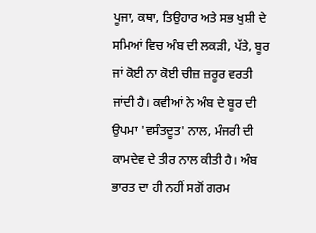ਪੂਜਾ, ਕਥਾ, ਤਿਉਹਾਰ ਅਤੇ ਸਭ ਖੁਸ਼ੀ ਦੇ ਸਮਿਆਂ ਵਿਚ ਅੰਬ ਦੀ ਲਕੜੀ, ਪੱਤੇ, ਬੂਰ ਜਾਂ ਕੋਈ ਨਾ ਕੋਈ ਚੀਜ਼ ਜ਼ਰੂਰ ਵਰਤੀ ਜਾਂਦੀ ਹੈ। ਕਵੀਆਂ ਨੇ ਅੰਬ ਦੇ ਬੂਰ ਦੀ ਉਪਮਾ 'ਵਸੰਤਦੂਤ' ਨਾਲ, ਮੰਜਰੀ ਦੀ ਕਾਮਦੇਵ ਦੇ ਤੀਰ ਨਾਲ ਕੀਤੀ ਹੈ। ਅੰਬ ਭਾਰਤ ਦਾ ਹੀ ਨਹੀਂ ਸਗੋਂ ਗਰਮ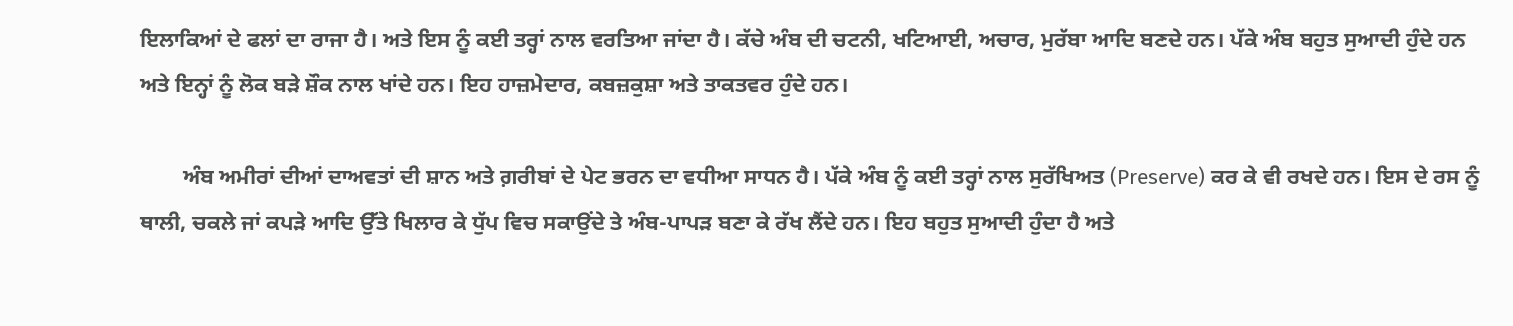ਇਲਾਕਿਆਂ ਦੇ ਫਲਾਂ ਦਾ ਰਾਜਾ ਹੈ। ਅਤੇ ਇਸ ਨੂੰ ਕਈ ਤਰ੍ਹਾਂ ਨਾਲ ਵਰਤਿਆ ਜਾਂਦਾ ਹੈ। ਕੱਚੇ ਅੰਬ ਦੀ ਚਟਨੀ, ਖਟਿਆਈ, ਅਚਾਰ, ਮੁਰੱਬਾ ਆਦਿ ਬਣਦੇ ਹਨ। ਪੱਕੇ ਅੰਬ ਬਹੁਤ ਸੁਆਦੀ ਹੁੰਦੇ ਹਨ ਅਤੇ ਇਨ੍ਹਾਂ ਨੂੰ ਲੋਕ ਬੜੇ ਸ਼ੌਕ ਨਾਲ ਖਾਂਦੇ ਹਨ। ਇਹ ਹਾਜ਼ਮੇਦਾਰ, ਕਬਜ਼ਕੁਸ਼ਾ ਅਤੇ ਤਾਕਤਵਰ ਹੁੰਦੇ ਹਨ।

        ਅੰਬ ਅਮੀਰਾਂ ਦੀਆਂ ਦਾਅਵਤਾਂ ਦੀ ਸ਼ਾਨ ਅਤੇ ਗ਼ਰੀਬਾਂ ਦੇ ਪੇਟ ਭਰਨ ਦਾ ਵਧੀਆ ਸਾਧਨ ਹੈ। ਪੱਕੇ ਅੰਬ ਨੂੰ ਕਈ ਤਰ੍ਹਾਂ ਨਾਲ ਸੁਰੱਖਿਅਤ (Preserve) ਕਰ ਕੇ ਵੀ ਰਖਦੇ ਹਨ। ਇਸ ਦੇ ਰਸ ਨੂੰ ਥਾਲੀ, ਚਕਲੇ ਜਾਂ ਕਪੜੇ ਆਦਿ ਉੱਤੇ ਖਿਲਾਰ ਕੇ ਧੁੱਪ ਵਿਚ ਸਕਾਉਂਦੇ ਤੇ ਅੰਬ-ਪਾਪੜ ਬਣਾ ਕੇ ਰੱਖ ਲੈਂਦੇ ਹਨ। ਇਹ ਬਹੁਤ ਸੁਆਦੀ ਹੁੰਦਾ ਹੈ ਅਤੇ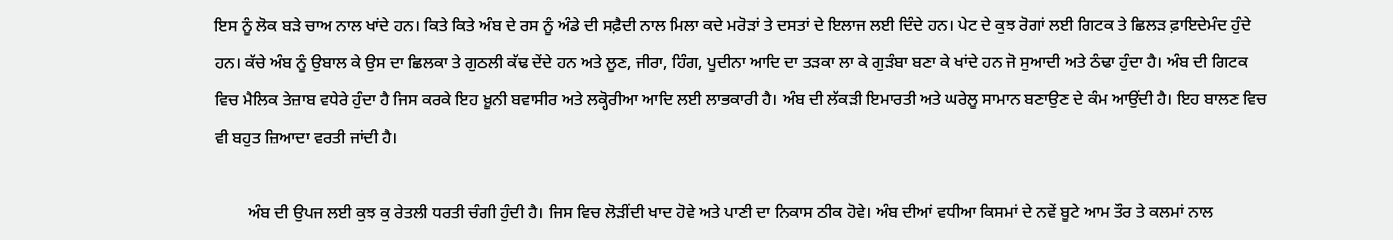ਇਸ ਨੂੰ ਲੋਕ ਬੜੇ ਚਾਅ ਨਾਲ ਖਾਂਦੇ ਹਨ। ਕਿਤੇ ਕਿਤੇ ਅੰਬ ਦੇ ਰਸ ਨੂੰ ਅੰਡੇ ਦੀ ਸਫ਼ੈਦੀ ਨਾਲ ਮਿਲਾ ਕਦੇ ਮਰੋੜਾਂ ਤੇ ਦਸਤਾਂ ਦੇ ਇਲਾਜ ਲਈ ਦਿੰਦੇ ਹਨ। ਪੇਟ ਦੇ ਕੁਝ ਰੋਗਾਂ ਲਈ ਗਿਟਕ ਤੇ ਛਿਲੜ ਫ਼ਾਇਦੇਮੰਦ ਹੁੰਦੇ ਹਨ। ਕੱਚੇ ਅੰਬ ਨੂੰ ਉਬਾਲ ਕੇ ਉਸ ਦਾ ਛਿਲਕਾ ਤੇ ਗੁਠਲੀ ਕੱਢ ਦੇਂਦੇ ਹਨ ਅਤੇ ਲੂਣ, ਜੀਰਾ, ਹਿੰਗ, ਪੂਦੀਨਾ ਆਦਿ ਦਾ ਤੜਕਾ ਲਾ ਕੇ ਗੁੜੰਬਾ ਬਣਾ ਕੇ ਖਾਂਦੇ ਹਨ ਜੋ ਸੁਆਦੀ ਅਤੇ ਠੰਢਾ ਹੁੰਦਾ ਹੈ। ਅੰਬ ਦੀ ਗਿਟਕ ਵਿਚ ਮੈਲਿਕ ਤੇਜ਼ਾਬ ਵਧੇਰੇ ਹੁੰਦਾ ਹੈ ਜਿਸ ਕਰਕੇ ਇਹ ਖ਼ੂਨੀ ਬਵਾਸੀਰ ਅਤੇ ਲਕ੍ਹੋਰੀਆ ਆਦਿ ਲਈ ਲਾਭਕਾਰੀ ਹੈ। ਅੰਬ ਦੀ ਲੱਕੜੀ ਇਮਾਰਤੀ ਅਤੇ ਘਰੇਲੂ ਸਾਮਾਨ ਬਣਾਉਣ ਦੇ ਕੰਮ ਆਉਂਦੀ ਹੈ। ਇਹ ਬਾਲਣ ਵਿਚ ਵੀ ਬਹੁਤ ਜ਼ਿਆਦਾ ਵਰਤੀ ਜਾਂਦੀ ਹੈ।

        ਅੰਬ ਦੀ ਉਪਜ ਲਈ ਕੁਝ ਕੁ ਰੇਤਲੀ ਧਰਤੀ ਚੰਗੀ ਹੁੰਦੀ ਹੈ। ਜਿਸ ਵਿਚ ਲੋੜੀਂਦੀ ਖਾਦ ਹੋਵੇ ਅਤੇ ਪਾਣੀ ਦਾ ਨਿਕਾਸ ਠੀਕ ਹੋਵੇ। ਅੰਬ ਦੀਆਂ ਵਧੀਆ ਕਿਸਮਾਂ ਦੇ ਨਵੇਂ ਬੂਟੇ ਆਮ ਤੌਰ ਤੇ ਕਲਮਾਂ ਨਾਲ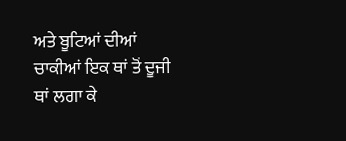ਅਤੇ ਬੂਟਿਆਂ ਦੀਆਂ ਚਾਕੀਆਂ ਇਕ ਥਾਂ ਤੋਂ ਦੂਜੀ ਥਾਂ ਲਗਾ ਕੇ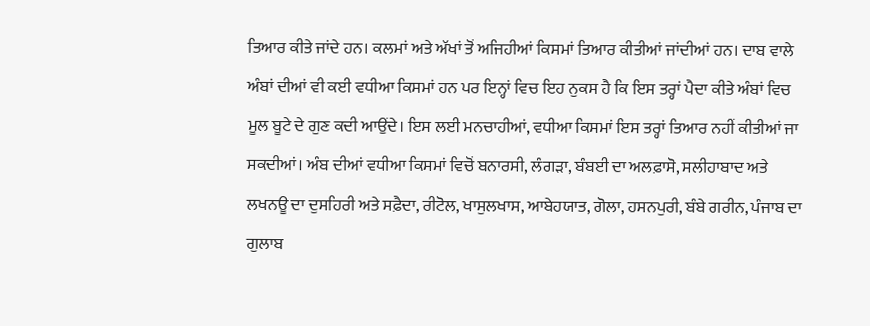ਤਿਆਰ ਕੀਤੇ ਜਾਂਦੇ ਹਨ। ਕਲਮਾਂ ਅਤੇ ਅੱਖਾਂ ਤੋਂ ਅਜਿਹੀਆਂ ਕਿਸਮਾਂ ਤਿਆਰ ਕੀਤੀਆਂ ਜਾਂਦੀਆਂ ਹਨ। ਦਾਬ ਵਾਲੇ ਅੰਬਾਂ ਦੀਆਂ ਵੀ ਕਈ ਵਧੀਆ ਕਿਸਮਾਂ ਹਨ ਪਰ ਇਨ੍ਹਾਂ ਵਿਚ ਇਹ ਨੁਕਸ ਹੈ ਕਿ ਇਸ ਤਰ੍ਹਾਂ ਪੈਦਾ ਕੀਤੇ ਅੰਬਾਂ ਵਿਚ ਮੂਲ ਬੂਟੇ ਦੇ ਗੁਣ ਕਦੀ ਆਉਂਦੇ। ਇਸ ਲਈ ਮਨਚਾਹੀਆਂ, ਵਧੀਆ ਕਿਸਮਾਂ ਇਸ ਤਰ੍ਹਾਂ ਤਿਆਰ ਨਹੀਂ ਕੀਤੀਆਂ ਜਾ ਸਕਦੀਆਂ। ਅੰਬ ਦੀਆਂ ਵਧੀਆ ਕਿਸਮਾਂ ਵਿਚੋਂ ਬਨਾਰਸੀ, ਲੰਗੜਾ, ਬੰਬਈ ਦਾ ਅਲਫ਼ਾਸੋ, ਸਲੀਹਾਬਾਦ ਅਤੇ ਲਖਨਊ ਦਾ ਦੁਸਹਿਰੀ ਅਤੇ ਸਫ਼ੈਦਾ, ਰੀਟੋਲ, ਖਾਸੁਲਖਾਸ, ਆਬੇਹਯਾਤ, ਗੋਲਾ, ਹਸਨਪੁਰੀ, ਬੰਬੇ ਗਰੀਨ, ਪੰਜਾਬ ਦਾ ਗੁਲਾਬ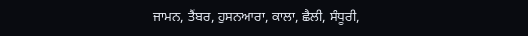ਜਾਮਨ, ਤੈਂਬਰ, ਹੁਸਨਆਰਾ, ਕਾਲਾ, ਛੈਲੀ, ਸੰਧੂਰੀ,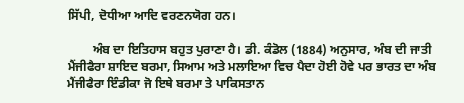ਸਿੱਪੀ, ਦੋਧੀਆ ਆਦਿ ਵਰਣਨਯੋਗ ਹਨ।

        ਅੰਬ ਦਾ ਇਤਿਹਾਸ ਬਹੁਤ ਪੁਰਾਣਾ ਹੈ। ਡੀ. ਕੰਡੋਲ (1884) ਅਨੁਸਾਰ, ਅੰਬ ਦੀ ਜਾਤੀ ਮੈਂਜੀਫੈਰਾ ਸ਼ਾਇਦ ਬਰਮਾ, ਸਿਆਮ ਅਤੇ ਮਲਾਇਆ ਵਿਚ ਪੈਦਾ ਹੋਈ ਹੋਵੇ ਪਰ ਭਾਰਤ ਦਾ ਅੰਬ ਮੈਂਜੀਫੈਰਾ ਇੰਡੀਕਾ ਜੋ ਇਥੇ ਬਰਮਾ ਤੇ ਪਾਕਿਸਤਾਨ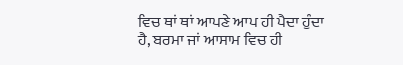ਵਿਚ ਥਾਂ ਥਾਂ ਆਪਣੇ ਆਪ ਹੀ ਪੈਦਾ ਹੁੰਦਾ ਹੈ, ਬਰਮਾ ਜਾਂ ਆਸਾਮ ਵਿਚ ਹੀ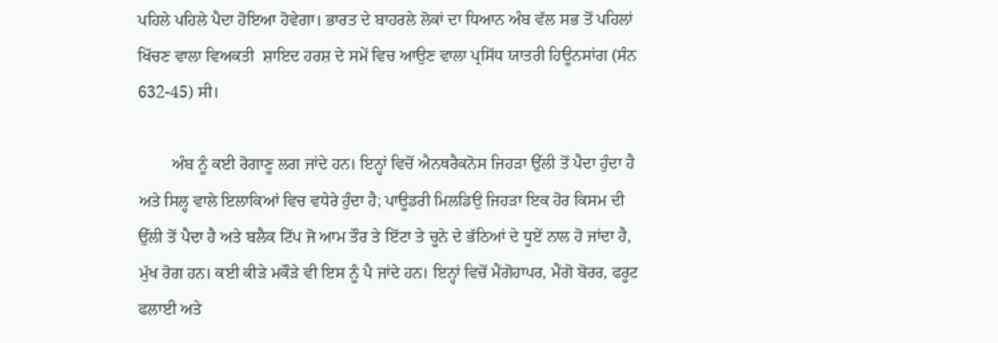ਪਹਿਲੇ ਪਹਿਲੇ ਪੈਦਾ ਹੋਇਆ ਹੋਵੇਗਾ। ਭਾਰਤ ਦੇ ਬਾਹਰਲੇ ਲੋਕਾਂ ਦਾ ਧਿਆਨ ਅੰਬ ਵੱਲ ਸਭ ਤੋਂ ਪਹਿਲਾਂ ਖਿੱਚਣ ਵਾਲਾ ਵਿਅਕਤੀ  ਸ਼ਾਇਦ ਹਰਸ਼ ਦੇ ਸਮੇਂ ਵਿਚ ਆਉਣ ਵਾਲਾ ਪ੍ਰਸਿੱਧ ਯਾਤਰੀ ਹਿਊਨਸਾਂਗ (ਸੰਨ 632-45) ਸੀ।

        ਅੰਬ ਨੂੰ ਕਈ ਰੋਗਾਣੂ ਲਗ ਜਾਂਦੇ ਹਨ। ਇਨ੍ਹਾਂ ਵਿਚੋਂ ਐਨਥਰੈਕਨੋਸ ਜਿਹੜਾ ਉੱਲੀ ਤੋਂ ਪੈਦਾ ਹੁੰਦਾ ਹੈ ਅਤੇ ਸਿਲ੍ਹ ਵਾਲੇ ਇਲਾਕਿਆਂ ਵਿਚ ਵਧੇਰੇ ਹੁੰਦਾ ਹੈ; ਪਾਊਡਰੀ ਮਿਲਡਿਉ ਜਿਹੜਾ ਇਕ ਹੋਰ ਕਿਸਮ ਦੀ ਉੱਲੀ ਤੋਂ ਪੈਦਾ ਹੈ ਅਤੇ ਬਲੈਕ ਟਿੱਪ ਜੋ ਆਮ ਤੌਰ ਤੇ ਇੱਟਾ ਤੇ ਚੂਨੇ ਦੇ ਭੱਠਿਆਂ ਦੇ ਧੂਏਂ ਨਾਲ ਹੋ ਜਾਂਦਾ ਹੈ, ਮੁੱਖ ਰੋਗ ਹਨ। ਕਈ ਕੀੜੇ ਮਕੌੜੇ ਵੀ ਇਸ ਨੂੰ ਪੈ ਜਾਂਦੇ ਹਨ। ਇਨ੍ਹਾਂ ਵਿਚੋਂ ਮੈਂਗੋਹਾਪਰ, ਮੈਂਗੋ ਬੋਰਰ, ਫਰੂਟ ਫਲਾਈ ਅਤੇ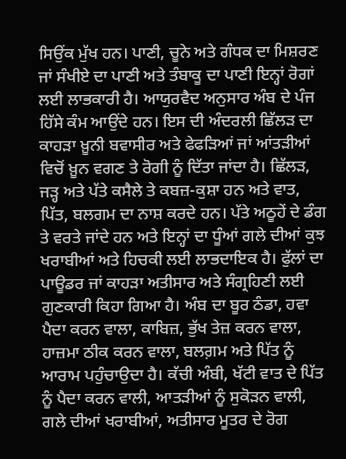ਸਿਉਂਕ ਮੁੱਖ ਹਨ। ਪਾਣੀ, ਚੂਨੇ ਅਤੇ ਗੰਧਕ ਦਾ ਮਿਸ਼ਰਣ ਜਾਂ ਸੰਖੀਏ ਦਾ ਪਾਣੀ ਅਤੇ ਤੰਬਾਕੂ ਦਾ ਪਾਣੀ ਇਨ੍ਹਾਂ ਰੋਗਾਂ ਲਈ ਲਾਭਕਾਰੀ ਹੈ। ਆਯੁਰਵੈਦ ਅਨੁਸਾਰ ਅੰਬ ਦੇ ਪੰਜ ਹਿੱਸੇ ਕੰਮ ਆਉਂਦੇ ਹਨ। ਇਸ ਦੀ ਅੰਦਰਲੀ ਛਿੱਲੜ ਦਾ ਕਾਹੜਾ ਖ਼ੂਨੀ ਬਵਾਸੀਰ ਅਤੇ ਫੇਫੜਿਆਂ ਜਾਂ ਆਂਤੜੀਆਂ ਵਿਚੋਂ ਖ਼ੂਨ ਵਗਣ ਤੇ ਰੋਗੀ ਨੂੰ ਦਿੱਤਾ ਜਾਂਦਾ ਹੈ। ਛਿੱਲੜ, ਜੜ੍ਹ ਅਤੇ ਪੱਤੇ ਕਸੈਲੇ ਤੇ ਕਬਜ਼-ਕੁਸ਼ਾ ਹਨ ਅਤੇ ਵਾਤ, ਪਿੱਤ, ਬਲਗਮ ਦਾ ਨਾਸ਼ ਕਰਦੇ ਹਨ। ਪੱਤੇ ਅਠੂਹੇਂ ਦੇ ਡੰਗ ਤੇ ਵਰਤੇ ਜਾਂਦੇ ਹਨ ਅਤੇ ਇਨ੍ਹਾਂ ਦਾ ਧੂੰਆਂ ਗਲੇ ਦੀਆਂ ਕੁਝ ਖਰਾਬੀਆਂ ਅਤੇ ਹਿਚਕੀ ਲਈ ਲਾਭਦਾਇਕ ਹੈ। ਫੁੱਲਾਂ ਦਾ ਪਾਊਡਰ ਜਾਂ ਕਾਹੜਾ ਅਤੀਸਾਰ ਅਤੇ ਸੰਗ੍ਰਹਿਣੀ ਲਈ ਗੁਣਕਾਰੀ ਕਿਹਾ ਗਿਆ ਹੈ। ਅੰਬ ਦਾ ਬੂਰ ਠੰਡਾ, ਹਵਾ ਪੈਦਾ ਕਰਨ ਵਾਲਾ, ਕਾਬਿਜ਼, ਭੁੱਖ ਤੇਜ਼ ਕਰਨ ਵਾਲਾ, ਹਾਜ਼ਮਾ ਠੀਕ ਕਰਨ ਵਾਲਾ, ਬਲਗ਼ਮ ਅਤੇ ਪਿੱਤ ਨੂੰ ਆਰਾਮ ਪਹੁੰਚਾਉਦਾ ਹੈ। ਕੱਚੀ ਅੰਬੀ, ਖੱਟੀ ਵਾਤ ਦੇ ਪਿੱਤ ਨੂੰ ਪੈਦਾ ਕਰਨ ਵਾਲੀ, ਆਤੜੀਆਂ ਨੂੰ ਸੁਕੋੜਨ ਵਾਲੀ, ਗਲੇ ਦੀਆਂ ਖਰਾਬੀਆਂ, ਅਤੀਸਾਰ ਮੂਤਰ ਦੇ ਰੋਗ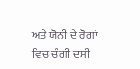ਅਤੇ ਯੋਨੀ ਦੇ ਰੋਗਾਂ ਵਿਚ ਚੰਗੀ ਦਸੀ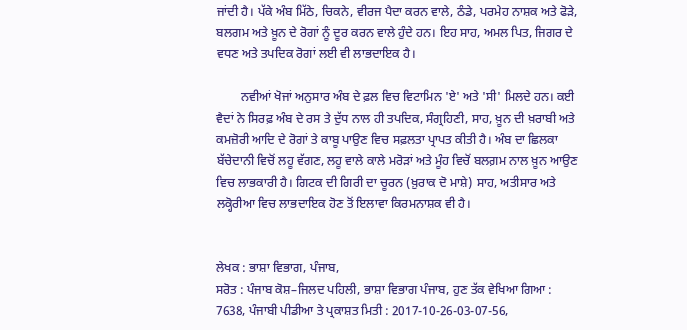ਜਾਂਦੀ ਹੈ। ਪੱਕੇ ਅੰਬ ਮਿੱਠੇ, ਚਿਕਨੇ, ਵੀਰਜ ਪੈਦਾ ਕਰਨ ਵਾਲੇ, ਠੰਡੇ, ਪਰਮੇਹ ਨਾਸ਼ਕ ਅਤੇ ਫੋੜੇ, ਬਲਗਮ ਅਤੇ ਖ਼ੂਨ ਦੇ ਰੋਗਾਂ ਨੂੰ ਦੂਰ ਕਰਨ ਵਾਲੇ ਹੁੰਦੇ ਹਨ। ਇਹ ਸਾਹ, ਅਮਲ ਪਿਤ, ਜਿਗਰ ਦੇ ਵਧਣ ਅਤੇ ਤਪਦਿਕ ਰੋਗਾਂ ਲਈ ਵੀ ਲਾਭਦਾਇਕ ਹੈ।

        ਨਵੀਆਂ ਖੋਜਾਂ ਅਨੁਸਾਰ ਅੰਬ ਦੇ ਫ਼ਲ ਵਿਚ ਵਿਟਾਮਿਨ 'ਏ' ਅਤੇ 'ਸੀ' ਮਿਲਦੇ ਹਨ। ਕਈ ਵੈਦਾਂ ਨੇ ਸਿਰਫ਼ ਅੰਬ ਦੇ ਰਸ ਤੇ ਦੁੱਧ ਨਾਲ ਹੀ ਤਪਦਿਕ, ਸੰਗ੍ਰਹਿਣੀ, ਸਾਹ, ਖ਼ੂਨ ਦੀ ਖ਼ਰਾਬੀ ਅਤੇ ਕਮਜ਼ੋਰੀ ਆਦਿ ਦੇ ਰੋਗਾਂ ਤੇ ਕਾਬੂ ਪਾਉਣ ਵਿਚ ਸਫ਼ਲਤਾ ਪ੍ਰਾਪਤ ਕੀਤੀ ਹੈ। ਅੰਬ ਦਾ ਛਿਲਕਾ ਬੱਚੇਦਾਨੀ ਵਿਚੋਂ ਲਹੂ ਵੱਗਣ, ਲਹੂ ਵਾਲੇ ਕਾਲੇ ਮਰੋੜਾਂ ਅਤੇ ਮੂੰਹ ਵਿਚੋਂ ਬਲਗ਼ਮ ਨਾਲ ਖ਼ੂਨ ਆਉਣ ਵਿਚ ਲਾਭਕਾਰੀ ਹੈ। ਗਿਟਕ ਦੀ ਗਿਰੀ ਦਾ ਚੂਰਨ (ਖ਼ੁਰਾਕ ਦੋ ਮਾਸ਼ੇ) ਸਾਹ, ਅਤੀਸਾਰ ਅਤੇ ਲਕ੍ਹੋਰੀਆ ਵਿਚ ਲਾਭਦਾਇਕ ਹੋਣ ਤੋਂ ਇਲਾਵਾ ਕਿਰਮਨਾਸ਼ਕ ਵੀ ਹੈ।


ਲੇਖਕ : ਭਾਸ਼ਾ ਵਿਭਾਗ, ਪੰਜਾਬ,
ਸਰੋਤ : ਪੰਜਾਬ ਕੋਸ਼–ਜਿਲਦ ਪਹਿਲੀ, ਭਾਸ਼ਾ ਵਿਭਾਗ ਪੰਜਾਬ, ਹੁਣ ਤੱਕ ਵੇਖਿਆ ਗਿਆ : 7638, ਪੰਜਾਬੀ ਪੀਡੀਆ ਤੇ ਪ੍ਰਕਾਸ਼ਤ ਮਿਤੀ : 2017-10-26-03-07-56,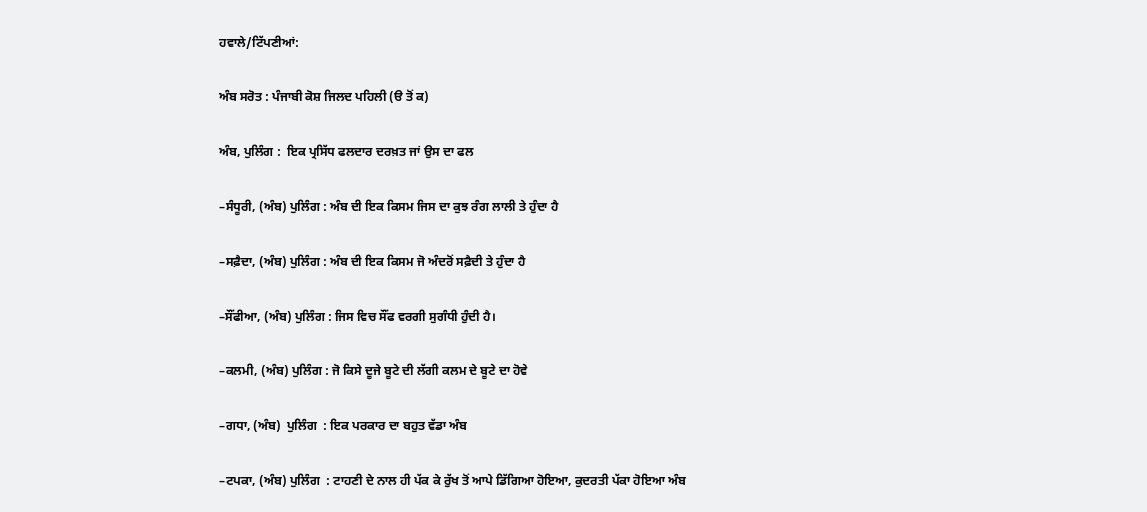ਹਵਾਲੇ/ਟਿੱਪਣੀਆਂ:

ਅੰਬ ਸਰੋਤ : ਪੰਜਾਬੀ ਕੋਸ਼ ਜਿਲਦ ਪਹਿਲੀ (ੳ ਤੋਂ ਕ)

ਅੰਬ, ਪੁਲਿੰਗ :  ਇਕ ਪ੍ਰਸਿੱਧ ਫਲਦਾਰ ਦਰਖ਼ਤ ਜਾਂ ਉਸ ਦਾ ਫਲ

–ਸੰਧੂਰੀ, (ਅੰਬ) ਪੁਲਿੰਗ : ਅੰਬ ਦੀ ਇਕ ਕਿਸਮ ਜਿਸ ਦਾ ਕੁਝ ਰੰਗ ਲਾਲੀ ਤੇ ਹੁੰਦਾ ਹੈ

–ਸਫ਼ੈਦਾ, (ਅੰਬ) ਪੁਲਿੰਗ : ਅੰਬ ਦੀ ਇਕ ਕਿਸਮ ਜੋ ਅੰਦਰੋਂ ਸਫ਼ੈਦੀ ਤੇ ਹੁੰਦਾ ਹੈ

–ਸੌਂਫੀਆ, (ਅੰਬ) ਪੁਲਿੰਗ : ਜਿਸ ਵਿਚ ਸੌਂਫ ਵਰਗੀ ਸੁਗੰਧੀ ਹੁੰਦੀ ਹੈ।

–ਕਲਮੀ, (ਅੰਬ) ਪੁਲਿੰਗ : ਜੋ ਕਿਸੇ ਦੂਜੇ ਬੂਟੇ ਦੀ ਲੱਗੀ ਕਲਮ ਦੇ ਬੂਟੇ ਦਾ ਹੋਵੇ

–ਗਧਾ, (ਅੰਬ)  ਪੁਲਿੰਗ  : ਇਕ ਪਰਕਾਰ ਦਾ ਬਹੁਤ ਵੱਡਾ ਅੰਬ

–ਟਪਕਾ, (ਅੰਬ) ਪੁਲਿੰਗ  : ਟਾਹਣੀ ਦੇ ਨਾਲ ਹੀ ਪੱਕ ਕੇ ਰੁੱਖ ਤੋਂ ਆਪੇ ਡਿੱਗਿਆ ਹੋਇਆ, ਕੁਦਰਤੀ ਪੱਕਾ ਹੋਇਆ ਅੰਬ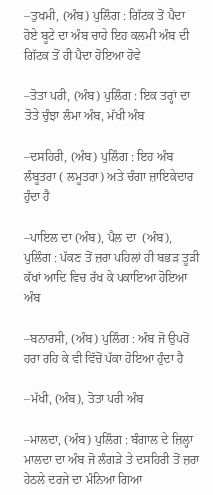–ਤੁਖਮੀ, (ਅੰਬ) ਪੁਲਿੰਗ : ਗਿੱਟਕ ਤੋਂ ਪੈਦਾ ਹੋਏ ਬੂਟੇ ਦਾ ਅੰਬ ਚਾਹੇ ਇਹ ਕਲਮੀ ਅੰਬ ਦੀ ਗਿੱਟਕ ਤੋਂ ਹੀ ਪੈਦਾ ਹੋਇਆ ਹੋਵੇ

–ਤੋਤਾ ਪਰੀ, (ਅੰਬ) ਪੁਲਿੰਗ : ਇਕ ਤਰ੍ਹਾਂ ਦਾ ਤੋਤੇ ਚੁੰਝਾ ਲੰਮਾ ਅੰਬ, ਮੱਖੀ ਅੰਬ

–ਦਸਹਿਰੀ, (ਅੰਬ) ਪੁਲਿੰਗ : ਇਹ ਅੰਬ ਲੰਬੂਤਰਾ ( ਲਮੂਤਰਾ) ਅਤੇ ਚੰਗਾ ਜ਼ਾਇਕੇਦਾਰ ਹੁੰਦਾ ਹੈ

–ਪਾਇਲ ਦਾ (ਅੰਬ), ਪੈਲ ਦਾ  (ਅੰਬ), ਪੁਲਿੰਗ : ਪੱਕਣ ਤੋਂ ਜ਼ਰਾ ਪਹਿਲਾਂ ਹੀ ਬਭੜ ਤੂੜੀ ਕੱਖਾਂ ਆਦਿ ਵਿਚ ਰੱਖ ਕੇ ਪਕਾਇਆ ਹੋਇਆ ਅੰਬ

–ਬਨਾਰਸੀ, (ਅੰਬ) ਪੁਲਿੰਗ : ਅੰਬ ਜੋ ਉਪਰੋਂ ਹਰਾ ਰਹਿ ਕੇ ਵੀ ਵਿੱਚੋਂ ਪੱਕਾ ਹੋਇਆ ਹੁੰਦਾ ਹੈ

–ਮੱਖੀ, (ਅੰਬ), ਤੋਤਾ ਪਰੀ ਅੰਬ

–ਮਾਲਦਾ, (ਅੰਬ) ਪੁਲਿੰਗ : ਬੰਗਾਲ ਦੇ ਜ਼ਿਲ੍ਹਾ ਮਾਲਦਾ ਦਾ ਅੰਬ ਜੋ ਲੰਗੜੇ ਤੇ ਦਸਹਿਰੀ ਤੋਂ ਜ਼ਰਾ ਹੇਠਲੇ ਦਰਜੇ ਦਾ ਮੰਨਿਆ ਗਿਆ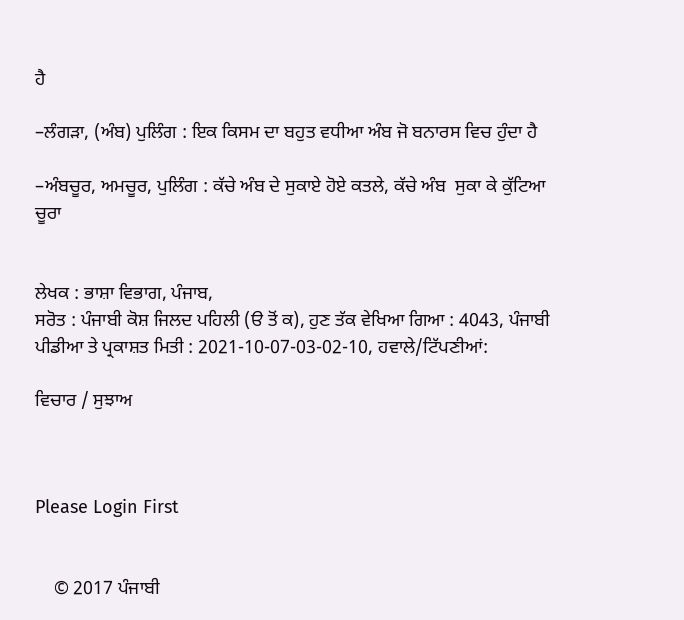ਹੈ

–ਲੰਗੜਾ, (ਅੰਬ) ਪੁਲਿੰਗ : ਇਕ ਕਿਸਮ ਦਾ ਬਹੁਤ ਵਧੀਆ ਅੰਬ ਜੋ ਬਨਾਰਸ ਵਿਚ ਹੁੰਦਾ ਹੈ

–ਅੰਬਚੂਰ, ਅਮਚੂਰ, ਪੁਲਿੰਗ : ਕੱਚੇ ਅੰਬ ਦੇ ਸੁਕਾਏ ਹੋਏ ਕਤਲੇ, ਕੱਚੇ ਅੰਬ  ਸੁਕਾ ਕੇ ਕੁੱਟਿਆ ਚੂਰਾ


ਲੇਖਕ : ਭਾਸ਼ਾ ਵਿਭਾਗ, ਪੰਜਾਬ,
ਸਰੋਤ : ਪੰਜਾਬੀ ਕੋਸ਼ ਜਿਲਦ ਪਹਿਲੀ (ੳ ਤੋਂ ਕ), ਹੁਣ ਤੱਕ ਵੇਖਿਆ ਗਿਆ : 4043, ਪੰਜਾਬੀ ਪੀਡੀਆ ਤੇ ਪ੍ਰਕਾਸ਼ਤ ਮਿਤੀ : 2021-10-07-03-02-10, ਹਵਾਲੇ/ਟਿੱਪਣੀਆਂ:

ਵਿਚਾਰ / ਸੁਝਾਅ



Please Login First


    © 2017 ਪੰਜਾਬੀ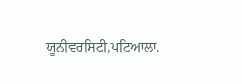ਯੂਨੀਵਰਸਿਟੀ,ਪਟਿਆਲਾ.